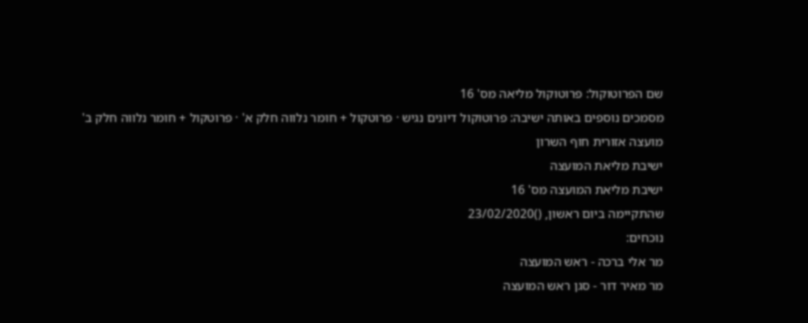שם הפרוטוקול: פרוטוקול מליאה מס' 16
מסמכים נוספים באותה ישיבה: פרוטוקול דיונים נגיש · פרוטקול + חומר נלווה חלק א' · פרוטקול + חומר נלווה חלק ב'
מועצה אזורית חוף השרון
ישיבת מליאת המועצה
ישיבת מליאת המועצה מס' 16
שהתקיימה ביום ראשון, ()23/02/2020
נוכחים:
מר אלי ברכה - ראש המועצה
מר מאיר דור - סגן ראש המועצה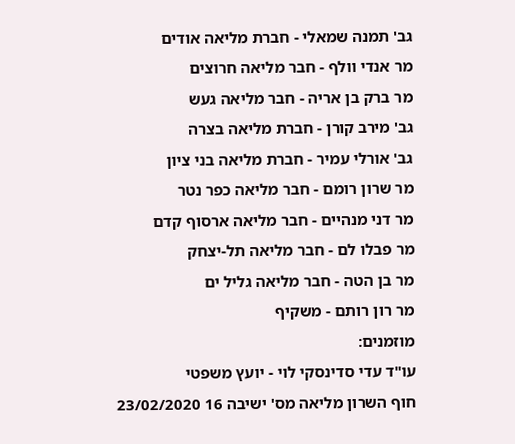גב' תמנה שמאלי - חברת מליאה אודים
מר אנדי וולף - חבר מליאה חרוצים
מר ברק בן אריה - חבר מליאה געש
גב' מירב קורן - חברת מליאה בצרה
גב' אורלי עמיר - חברת מליאה בני ציון
מר שרון רומם - חבר מליאה כפר נטר
מר דני מנהיים - חבר מליאה ארסוף קדם
מר פבלו לם - חבר מליאה תל-יצחק
מר בן הטה - חבר מליאה גליל ים
מר רון רותם - משקיף
מוזמנים:
עו"ד עדי סדינסקי לוי - יועץ משפטי
חוף השרון מליאה מס' ישיבה 16 23/02/2020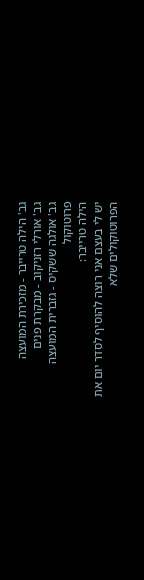גב' הילה טרייבר - מזכירת המועצה
גב' אורלי רזניקוב - מבקרת פנים
גב' אולגה ששקיס - גזברית המועצה
פרוטוקול
הילה טרייבר:
יש לי בעצם אני רוצה להוסיף לסדר יום את הפרוטוקולים שלא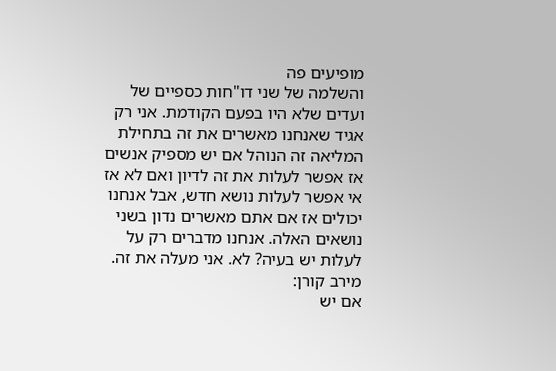מופיעים פה
והשלמה של שני דו"חות כספיים של ועדים שלא היו בפעם הקודמת. אני רק
אגיד שאנחנו מאשרים את זה בתחילת המליאה זה הנוהל אם יש מספיק אנשים
אז אפשר לעלות את זה לדיון ואם לא אז אי אפשר לעלות נושא חדש, אבל אנחנו
יכולים אז אם אתם מאשרים נדון בשני נושאים האלה. אנחנו מדברים רק על
לעלות יש בעיה? לא. אני מעלה את זה.
מירב קורן:
אם יש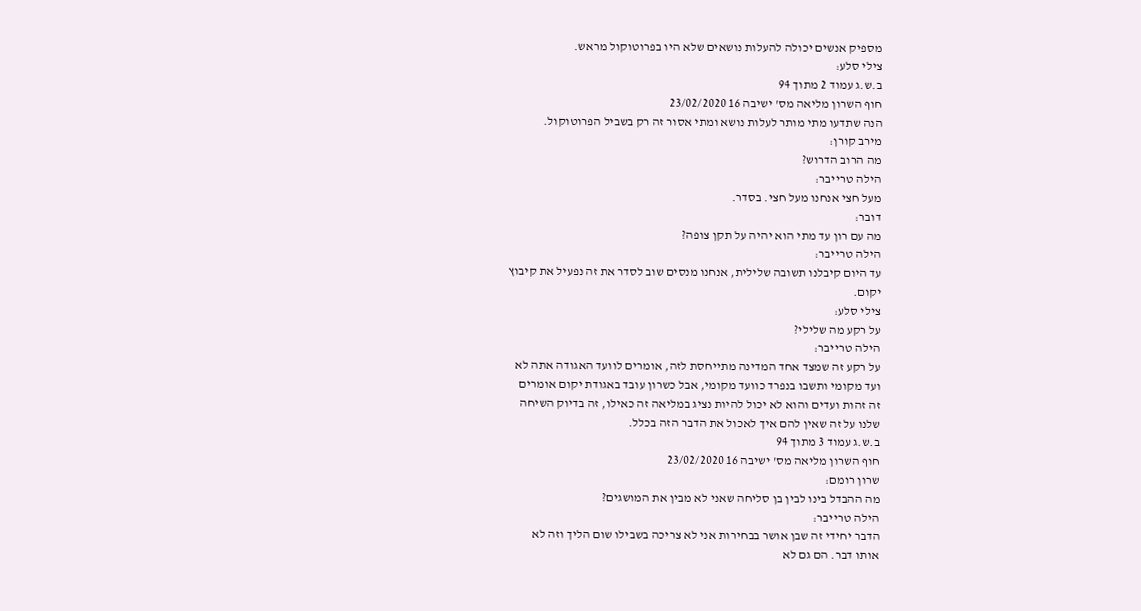מספיק אנשים יכולה להעלות נושאים שלא היו בפרוטוקול מראש.
צילי סלע:
ב.ש.ג עמוד 2 מתוך 94
חוף השרון מליאה מס' ישיבה 16 23/02/2020
הנה שתדעו מתי מותר לעלות נושא ומתי אסור זה רק בשביל הפרוטוקול.
מירב קורן:
מה הרוב הדרוש?
הילה טרייבר:
מעל חצי אנחנו מעל חצי. בסדר.
דובר:
מה עם רון עד מתי הוא יהיה על תקן צופה?
הילה טרייבר:
עד היום קיבלנו תשובה שלילית, אנחנו מנסים שוב לסדר את זה נפעיל את קיבוץ
יקום.
צילי סלע:
על רקע מה שלילי?
הילה טרייבר:
על רקע זה שמצד אחד המדינה מתייחסת לזה, אומרים לוועד האגודה אתה לא
ועד מקומי ותשבו בנפרד כוועד מקומי, אבל כשרון עובד באגודת יקום אומרים
זה זהות ועדים והוא לא יכול להיות נציג במליאה זה כאילו, זה בדיוק השיחה
שלנו על זה שאין להם איך לאכול את הדבר הזה בכלל.
ב.ש.ג עמוד 3 מתוך 94
חוף השרון מליאה מס' ישיבה 16 23/02/2020
שרון רומם:
מה ההבדל בינו לבין בן סליחה שאני לא מבין את המושגים?
הילה טרייבר:
הדבר יחידי זה שבן אושר בבחירות אני לא צריכה בשבילו שום הליך וזה לא
אותו דבר. הם גם לא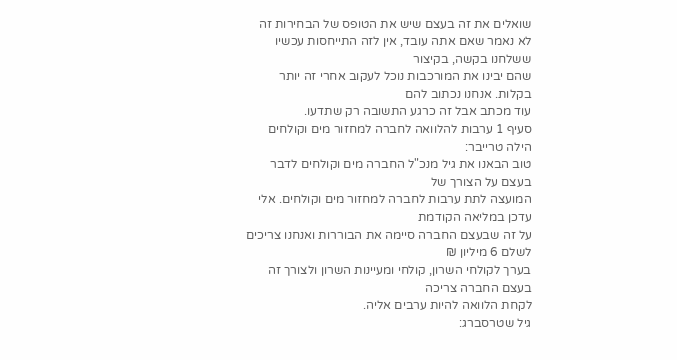שואלים את זה בעצם שיש את הטופס של הבחירות זה
לא נאמר שאם אתה עובד, אין לזה התייחסות עכשיו ששלחנו בקשה, בקיצור
שהם יבינו את המורכבות נוכל לעקוב אחרי זה יותר בקלות. אנחנו נכתוב להם
עוד מכתב אבל זה כרגע התשובה רק שתדעו.
סעיף 1 ערבות להלוואה לחברה למחזור מים וקולחים
הילה טרייבר:
טוב הבאנו את גיל מנכ"ל החברה מים וקולחים לדבר בעצם על הצורך של
המועצה לתת ערבות לחברה למחזור מים וקולחים. אלי עדכן במליאה הקודמת
על זה שבעצם החברה סיימה את הבוררות ואנחנו צריכים לשלם 6 מיליון ₪
בערך לקולחי השרון, קולחי ומעיינות השרון ולצורך זה בעצם החברה צריכה
לקחת הלוואה להיות ערבים אליה.
גיל שטרסברג: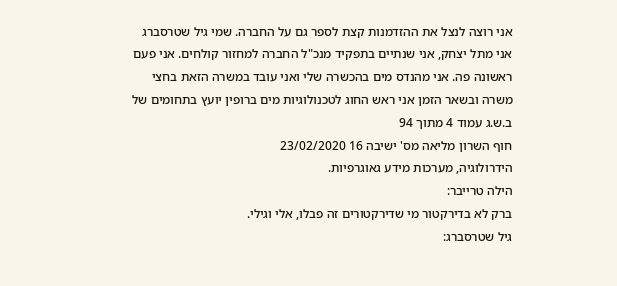אני רוצה לנצל את ההזדמנות קצת לספר גם על החברה. שמי גיל שטרסברג
אני מתל יצחק, אני שנתיים בתפקיד מנכ"ל החברה למחזור קולחים. אני פעם
ראשונה פה. אני מהנדס מים בהכשרה שלי ואני עובד במשרה הזאת בחצי
משרה ובשאר הזמן אני ראש החוג לטכנולוגיות מים ברופין יועץ בתחומים של
ב.ש.ג עמוד 4 מתוך 94
חוף השרון מליאה מס' ישיבה 16 23/02/2020
הידרולוגיה, מערכות מידע גאוגרפיות.
הילה טרייבר:
ברק לא בדירקטור מי שדירקטורים זה פבלו, אלי וגילי.
גיל שטרסברג: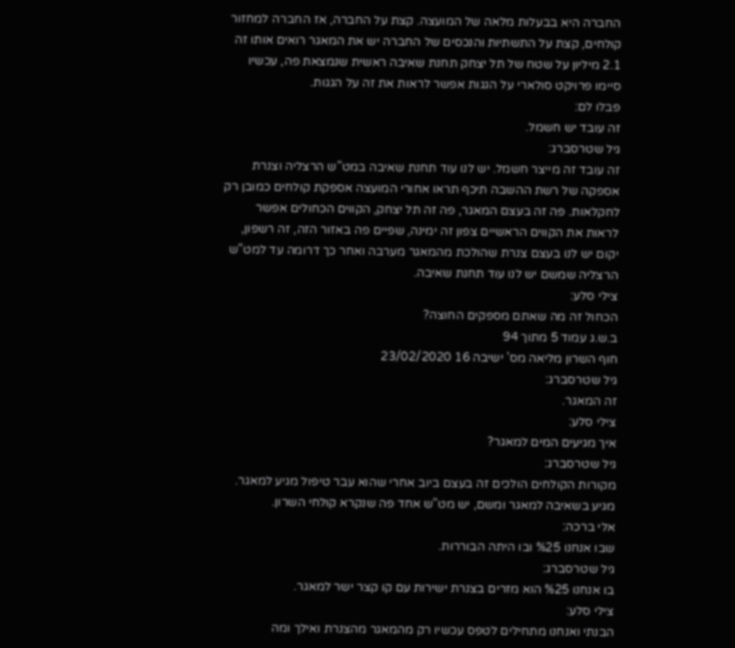החברה היא בבעלות מלאה של המועצה. קצת על החברה, אז החברה למחזור
קולחים, קצת על התשתיות והנכסים של החברה יש את המאגר רואים אותו זה
2.1 מיליון על שטח של תל יצחק תחנת שאיבה ראשית שנמצאת פה, עכשיו
סיימו פרויקט סולארי על הגגות אפשר לראות את זה על הגגות.
פבלו לם:
זה עובד יש חשמל.
גיל שטרסברג:
זה עובד זה מייצר חשמל. יש לנו עוד תחנת שאיבה במט"ש הרצליה וצנרת
אספקה של רשת ההשבה תיכף תראו אחורי המועצה אספקת קולחים כמובן רק
לחקלאות. פה זה בעצם המאגר, פה זה תל יצחק, הקווים הכחולים אפשר
לראות את הקווים הראשיים צפון זה ימינה, שפיים פה באזור הזה, זה רשפון,
יקום יש לנו בעצם צנרת שהולכת מהמאגר מערבה ואחר כך דרומה עד למט"ש
הרצליה שמשם יש לנו עוד תחנת שאיבה.
צילי סלע:
הכחול זה מה שאתם מספקים החוצה?
ב.ש.ג עמוד 5 מתוך 94
חוף השרון מליאה מס' ישיבה 16 23/02/2020
גיל שטרסברג:
זה המאגר.
צילי סלע:
איך מגיעים המים למאגר?
גיל שטרסברג:
מקורות הקולחים הולכים זה בעצם ביוב אחרי שהוא עבר טיפול מגיע למאגר.
מגיע בשאיבה למאגר ומשם, יש מט"ש אחד פה שנקרא קולחי השרון.
אלי ברכה:
שבו אנחנו %25 ובו היתה הבוררות.
גיל שטרסברג:
בו אנחנו %25 הוא מזרים בצנרת ישירות עם קו קצר ישר למאגר.
צילי סלע:
הבנתי ואנחנו מתחילים לטפס עכשיו רק מהמאגר מהצנרת ואילך ומה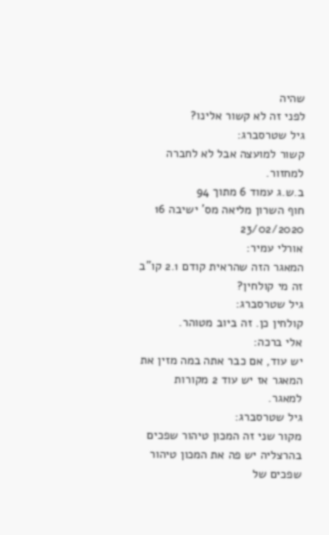שהיה
לפני זה לא קשור אלינו?
גיל שטרסברג:
קשור למועצה אבל לא לחברה למחזור.
ב.ש.ג עמוד 6 מתוך 94
חוף השרון מליאה מס' ישיבה 16 23/02/2020
אורלי עמיר:
המאגר הזה שהראית קודם 2.1 קו"ב זה מי קולחין?
גיל שטרסברג:
קולחין כן. זה ביוב מטוהר.
אלי ברכה:
יש עוד, אם כבר אתה במה מזין את המאגר אז יש עוד 2 מקורות למאגר.
גיל שטרסברג:
מקור שני זה המכון טיהור שפכים בהרצליה יש פה את המכון טיהור שפכים של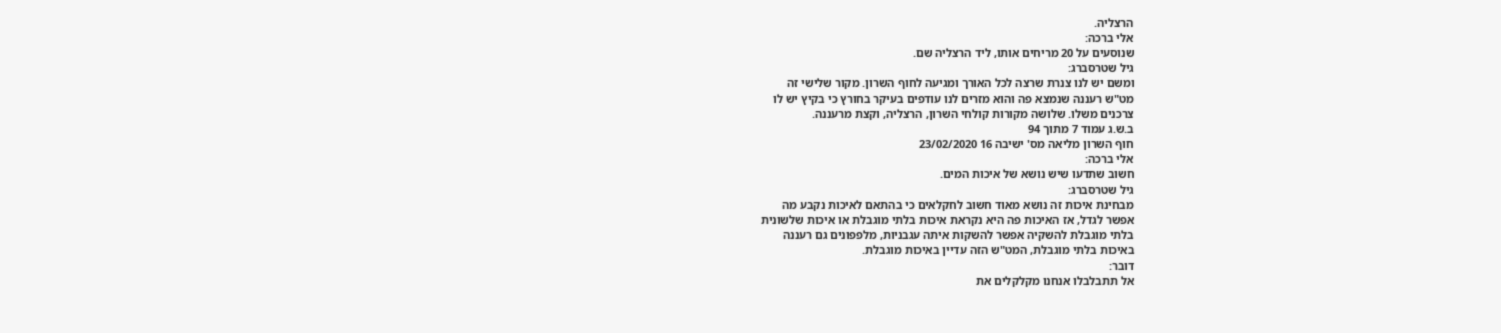הרצליה.
אלי ברכה:
שנוסעים על 20 מריחים אותו, ליד הרצליה שם.
גיל שטרסברג:
ומשם יש לנו צנרת שרצה לכל האורך ומגיעה לחוף השרון. מקור שלישי זה
מט"ש רעננה שנמצא פה והוא מזרים לנו עודפים בעיקר בחורץ כי בקיץ יש לו
צרכנים משלו. שלושה מקורות קולחי השרון, הרצליה, וקצת מרעננה.
ב.ש.ג עמוד 7 מתוך 94
חוף השרון מליאה מס' ישיבה 16 23/02/2020
אלי ברכה:
חשוב שתדעו שיש נושא של איכות המים.
גיל שטרסברג:
מבחינת איכות זה נושא מאוד חשוב לחקלאים כי בהתאם לאיכות נקבע מה
אפשר לגדל, אז האיכות פה היא נקראת איכות בלתי מוגבלת או איכות שלשונית
בלתי מוגבלת להשקיה אפשר להשקות איתה עגבניות, מלפפונים גם רעננה
באיכות בלתי מוגבלת, המט"ש הזה עדיין באיכות מוגבלת.
דובר:
אל תתבלבלו אנחנו מקלקלים את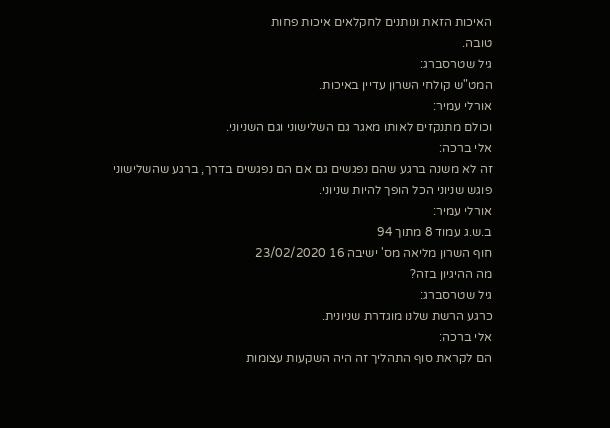האיכות הזאת ונותנים לחקלאים איכות פחות
טובה.
גיל שטרסברג:
המט"ש קולחי השרון עדיין באיכות.
אורלי עמיר:
וכולם מתנקזים לאותו מאגר גם השלישוני וגם השניוני.
אלי ברכה:
זה לא משנה ברגע שהם נפגשים גם אם הם נפגשים בדרך, ברגע שהשלישוני
פוגש שניוני הכל הופך להיות שניוני.
אורלי עמיר:
ב.ש.ג עמוד 8 מתוך 94
חוף השרון מליאה מס' ישיבה 16 23/02/2020
מה ההיגיון בזה?
גיל שטרסברג:
כרגע הרשת שלנו מוגדרת שניונית.
אלי ברכה:
הם לקראת סוף התהליך זה היה השקעות עצומות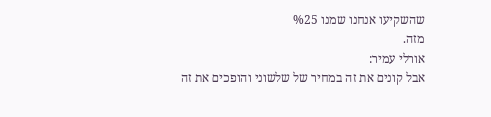שהשקיעו אנחנו שמנו %25
מזה.
אורלי עמיר:
אבל קונים את זה במחיר של שלשוני והופכים את זה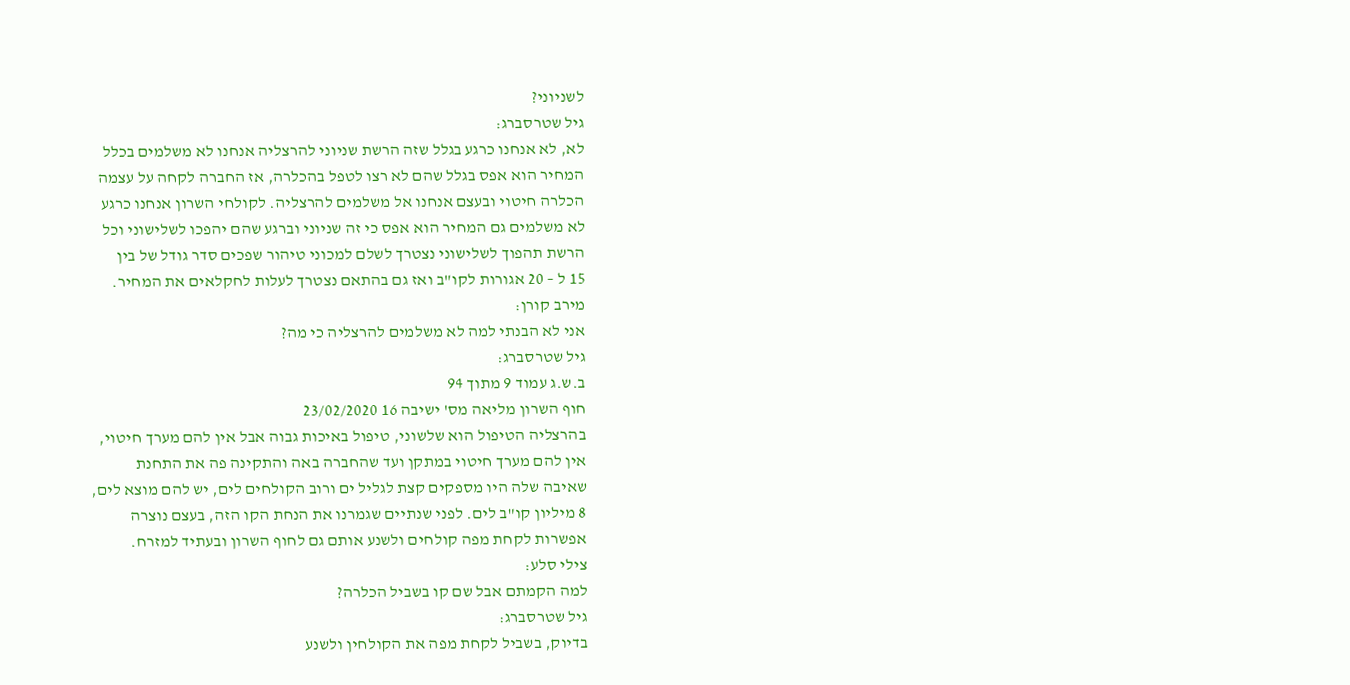לשניוני?
גיל שטרסברג:
לא, לא אנחנו כרגע בגלל שזה הרשת שניוני להרצליה אנחנו לא משלמים בכלל
המחיר הוא אפס בגלל שהם לא רצו לטפל בהכלרה, אז החברה לקחה על עצמה
הכלרה חיטוי ובעצם אנחנו אל משלמים להרצליה. לקולחי השרון אנחנו כרגע
לא משלמים גם המחיר הוא אפס כי זה שניוני וברגע שהם יהפכו לשלישוני וכל
הרשת תהפוך לשלישוני נצטרך לשלם למכוני טיהור שפכים סדר גודל של בין
15 ל – 20 אגורות לקו"ב ואז גם בהתאם נצטרך לעלות לחקלאים את המחיר.
מירב קורן:
אני לא הבנתי למה לא משלמים להרצליה כי מה?
גיל שטרסברג:
ב.ש.ג עמוד 9 מתוך 94
חוף השרון מליאה מס' ישיבה 16 23/02/2020
בהרצליה הטיפול הוא שלשוני, טיפול באיכות גבוה אבל אין להם מערך חיטוי,
אין להם מערך חיטוי במתקן ועד שהחברה באה והתקינה פה את התחנת
שאיבה שלה היו מספקים קצת לגליל ים ורוב הקולחים לים, יש להם מוצא לים,
8 מיליון קו"ב לים. לפני שנתיים שגמרנו את הנחת הקו הזה, בעצם נוצרה
אפשרות לקחת מפה קולחים ולשנע אותם גם לחוף השרון ובעתיד למזרח.
צילי סלע:
למה הקמתם אבל שם קו בשביל הכלרה?
גיל שטרסברג:
בדיוק, בשביל לקחת מפה את הקולחין ולשנע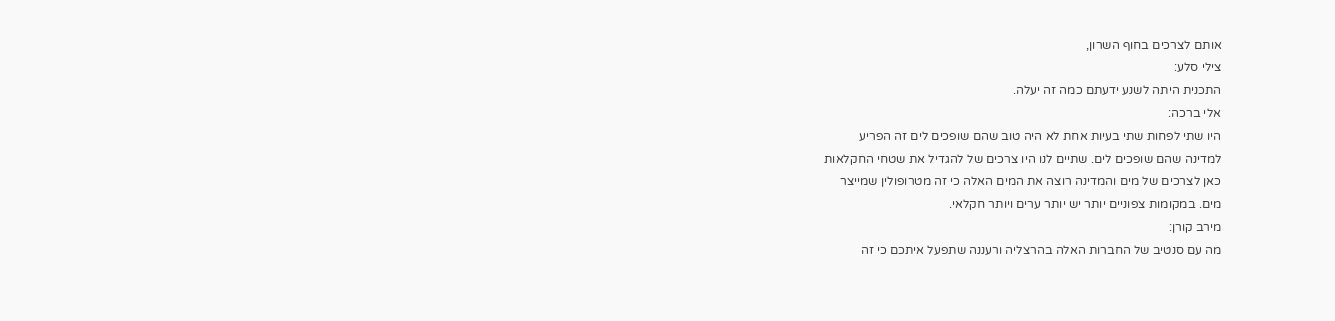אותם לצרכים בחוף השרון,
צילי סלע:
התכנית היתה לשנע ידעתם כמה זה יעלה.
אלי ברכה:
היו שתי לפחות שתי בעיות אחת לא היה טוב שהם שופכים לים זה הפריע
למדינה שהם שופכים לים. שתיים לנו היו צרכים של להגדיל את שטחי החקלאות
כאן לצרכים של מים והמדינה רוצה את המים האלה כי זה מטרופולין שמייצר
מים. במקומות צפוניים יותר יש יותר ערים ויותר חקלאי.
מירב קורן:
מה עם סנטיב של החברות האלה בהרצליה ורעננה שתפעל איתכם כי זה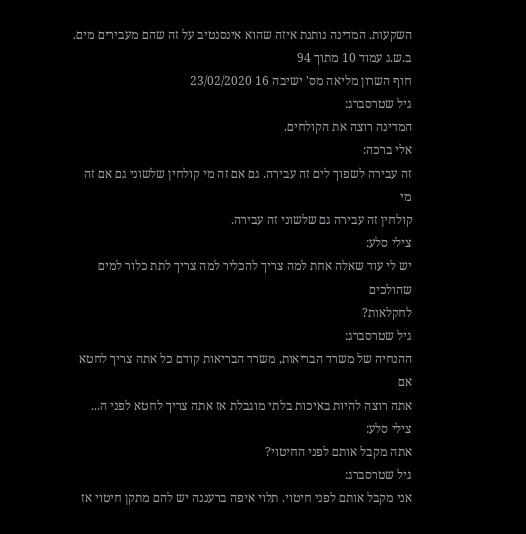השקעות. המדינה נותנת איזה שהוא אינסנטיב על זה שהם מעבירים מים.
ב.ש.ג עמוד 10 מתוך 94
חוף השרון מליאה מס' ישיבה 16 23/02/2020
גיל שטרסברג:
המדינה רוצה את הקולחים.
אלי ברכה:
זה עבירה לשפוך לים זה עבירה. גם אם זה מי קולחין שלשוני גם אם זה מי
קולחין זה עבירה גם שלשוני זה עבירה.
צילי סלע:
יש לי עוד שאלה אחת למה צריך להכליר למה צריך לתת כלור למים שהולכים
לחקלאות?
גיל שטרסברג:
ההנחיה של משרד הבריאות, משרד הבריאות קודם כל אתה צריך לחטא אם
אתה רוצה להיות באיכות בלתי מוגבלת אז אתה צריך לחטא לפני ה...
צילי סלע:
אתה מקבל אותם לפני החיטוי?
גיל שטרסברג:
אני מקבל אותם לפני חיטוי. תלוי איפה ברעננה יש להם מתקן חיטוי אז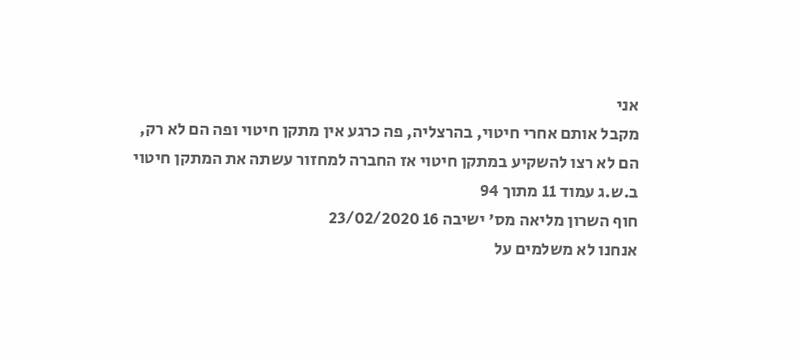אני
מקבל אותם אחרי חיטוי, בהרצליה, פה כרגע אין מתקן חיטוי ופה הם לא רק,
הם לא רצו להשקיע במתקן חיטוי אז החברה למחזור עשתה את המתקן חיטוי
ב.ש.ג עמוד 11 מתוך 94
חוף השרון מליאה מס' ישיבה 16 23/02/2020
אנחנו לא משלמים על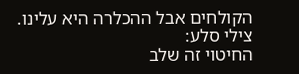הקולחים אבל ההכלרה היא עלינו.
צילי סלע:
החיטוי זה שלב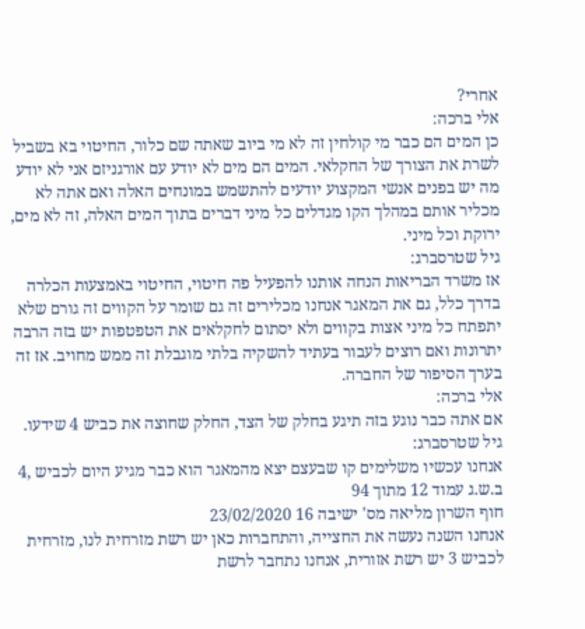אחרי?
אלי ברכה:
כן המים הם כבר מי קולחין זה לא מי ביוב שאתה שם כלור, החיטוי בא בשביל
לשרת את הצורך של החקלאי. המים הם מים לא יודע עם אורגניזם אני לא יודע
מה יש בפנים אנשי המקצוע יודעים להתשמש במונחים האלה ואם אתה לא
מכליר אותם במהלך הקו מגדלים כל מיני דברים בתוך המים האלה, זה לא מים,
ירוקת וכל מיני.
גיל שטרסברג:
אז משרד הבריאות הנחה אותנו להפעיל פה חיטוי, החיטוי באמצעות הכלרה
בדרך כלל, גם את המאגר אנחנו מכלירים זה גם שומר על הקווים זה גורם שלא
יתפתח כל מיני אצות בקווים ולא יסתום לחקלאים את הטפטפות יש בזה הרבה
יתרונות ואם רוצים לעבור בעתיד להשקיה בלתי מוגבלת זה ממש מחויב. אז זה
בערך הסיפור של החברה.
אלי ברכה:
אם אתה כבר נוגע בזה תיגע בחלק של הצד, החלק שחוצה את כביש 4 שידעו.
גיל שטרסברג:
אנחנו עכשיו משלימים קו שבעצם יצא מהמאגר הוא כבר מגיע היום לכביש ,4
ב.ש.ג עמוד 12 מתוך 94
חוף השרון מליאה מס' ישיבה 16 23/02/2020
אנחנו השנה נעשה את החצייה, והתחברות כאן יש רשת מזרחית לנו, מזרחית
לכביש 3 יש רשת אזורית, אנחנו נתחבר לרשת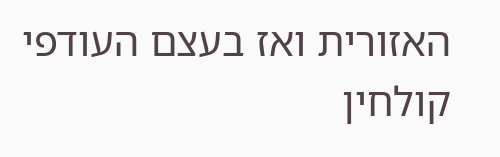האזורית ואז בעצם העודפי
קולחין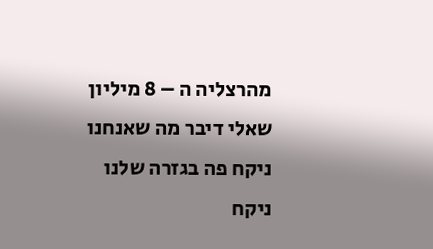מהרצליה ה – 8 מיליון שאלי דיבר מה שאנחנו ניקח פה בגזרה שלנו
ניקח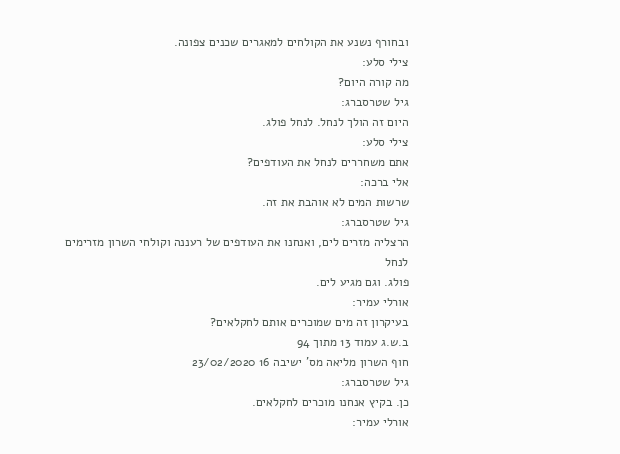ובחורף נשנע את הקולחים למאגרים שכנים צפונה.
צילי סלע:
מה קורה היום?
גיל שטרסברג:
היום זה הולך לנחל. לנחל פולג.
צילי סלע:
אתם משחררים לנחל את העודפים?
אלי ברכה:
שרשות המים לא אוהבת את זה.
גיל שטרסברג:
הרצליה מזרים לים, ואנחנו את העודפים של רעננה וקולחי השרון מזרימים לנחל
פולג. וגם מגיע לים.
אורלי עמיר:
בעיקרון זה מים שמוכרים אותם לחקלאים?
ב.ש.ג עמוד 13 מתוך 94
חוף השרון מליאה מס' ישיבה 16 23/02/2020
גיל שטרסברג:
כן. בקיץ אנחנו מוכרים לחקלאים.
אורלי עמיר: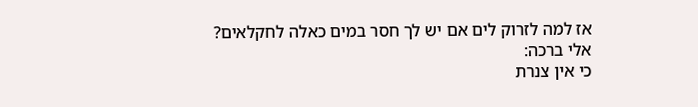אז למה לזרוק לים אם יש לך חסר במים כאלה לחקלאים?
אלי ברכה:
כי אין צנרת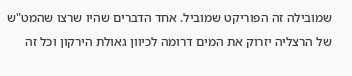שמובילה זה הפוריקט שמוביל. אחד הדברים שהיו שרצו שהמט"ש
של הרצליה יזרוק את המים דרומה לכיוון גאולת הירקון וכל זה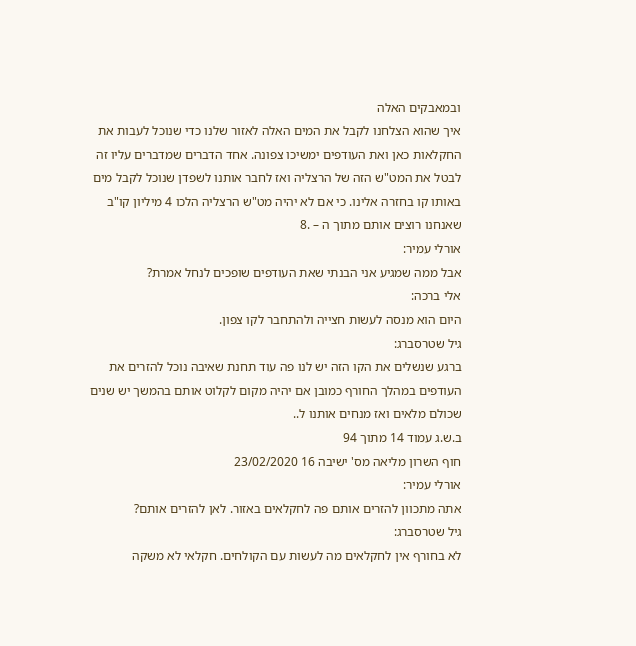ובמאבקים האלה
איך שהוא הצלחנו לקבל את המים האלה לאזור שלנו כדי שנוכל לעבות את
החקלאות כאן ואת העודפים ימשיכו צפונה. אחד הדברים שמדברים עליו זה
לבטל את המט"ש הזה של הרצליה ואז לחבר אותנו לשפדן שנוכל לקבל מים
באותו קו בחזרה אלינו. כי אם לא יהיה מט"ש הרצליה הלכו 4 מיליון קו"ב
שאנחנו רוצים אותם מתוך ה – .8
אורלי עמיר:
אבל ממה שמגיע אני הבנתי שאת העודפים שופכים לנחל אמרת?
אלי ברכה:
היום הוא מנסה לעשות חצייה ולהתחבר לקו צפון.
גיל שטרסברג:
ברגע שנשלים את הקו הזה יש לנו פה עוד תחנת שאיבה נוכל להזרים את
העודפים במהלך החורף כמובן אם יהיה מקום לקלוט אותם בהמשך יש שנים
שכולם מלאים ואז מנחים אותנו ל..
ב.ש.ג עמוד 14 מתוך 94
חוף השרון מליאה מס' ישיבה 16 23/02/2020
אורלי עמיר:
אתה מתכוון להזרים אותם פה לחקלאים באזור. לאן להזרים אותם?
גיל שטרסברג:
לא בחורף אין לחקלאים מה לעשות עם הקולחים. חקלאי לא משקה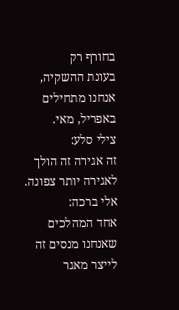בחורף רק
בעונת ההשקיה, אנחנו מתחילים באפריל, מאי.
צילי סלע:
זה אגירה זה הולך לאגירה יותר צפונה.
אלי ברכה:
אחד המהלכים שאנחנו מנסים זה לייצר מאגר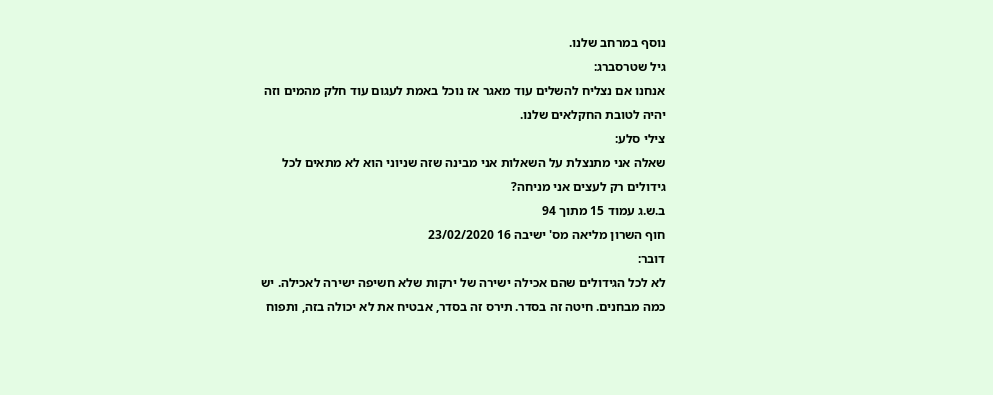נוסף במרחב שלנו.
גיל שטרסברג:
אנחנו אם נצליח להשלים עוד מאגר אז נוכל באמת לעגום עוד חלק מהמים וזה
יהיה לטובת החקלאים שלנו.
צילי סלע:
שאלה אני מתנצלת על השאלות אני מבינה שזה שניוני הוא לא מתאים לכל
גידולים רק לעצים אני מניחה?
ב.ש.ג עמוד 15 מתוך 94
חוף השרון מליאה מס' ישיבה 16 23/02/2020
דובר:
לא לכל הגידולים שהם אכילה ישירה של ירקות שלא חשיפה ישירה לאכילה. יש
כמה מבחנים. חיטה זה בסדר. תירס זה בסדר, אבטיח את לא יכולה בזה, ותפוח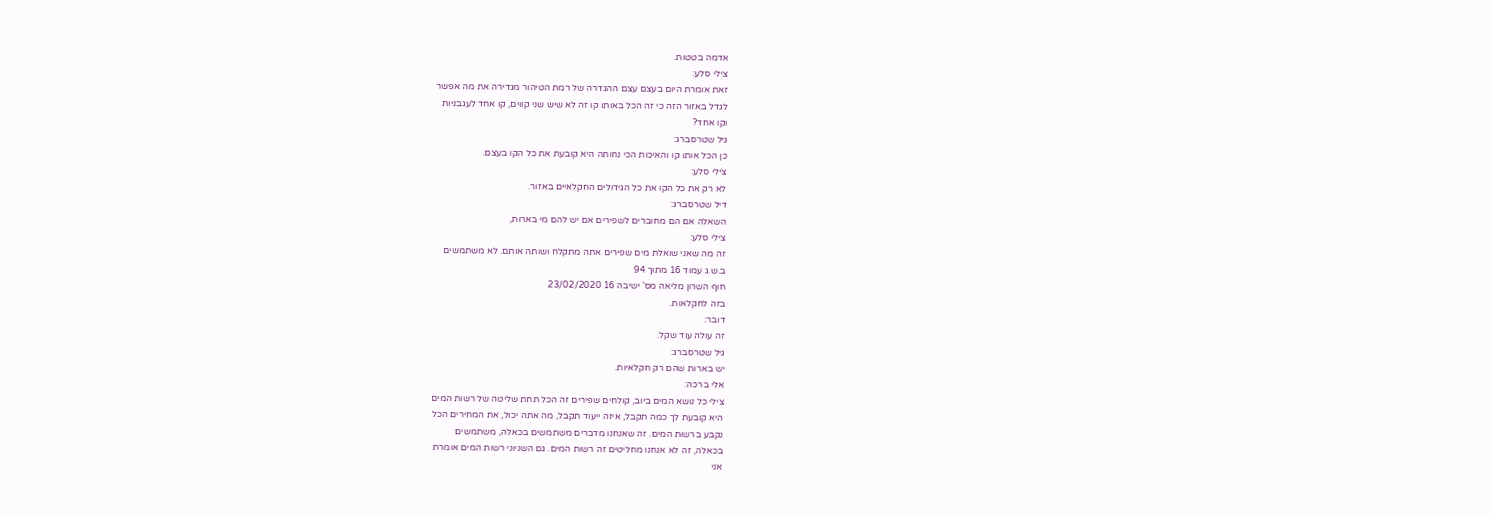אדמה בטטות.
צילי סלע:
זאת אומרת היום בעצם עצם ההגדרה של רמת הטיהור מגדירה את מה אפשר
לגדל באזור הזה כי זה הכל באותו קו זה לא שיש שני קווים, קו אחד לעגבניות
וקו אחד?
גיל שטרסברג:
כן הכל אותו קו והאיכות הכי נחותה היא קובעת את כל הקו בעצם.
צילי סלע:
לא רק את כל הקו את כל הגידולים החקלאיים באזור.
דיל שטרסברג:
השאלה אם הם מחוברים לשפירים אם יש להם מי בארות,
צילי סלע:
זה מה שאני שואלת מים שפירים אתה מתקלח ושותה אותם. לא משתמשים
ב.ש.ג עמוד 16 מתוך 94
חוף השרון מליאה מס' ישיבה 16 23/02/2020
בזה לחקלאות.
דובר:
זה עולה עוד שקל.
גיל שטרסברג:
יש בארות שהם רק חקלאיות.
אלי ברכה:
צילי כל נושא המים ביוב, קולחים שפירים זה הכל תחת שליטה של רשות המים
היא קובעת לך כמה תקבל, איזה ייעוד תקבל, מה אתה יכול, את המחירים הכל
נקבע ברשות המים. זה שאנחנו מדברים משתמשים בכאלה, משתמשים
בכאלה, זה לא אנחנו מחליטים זה רשות המים. גם השניוני רשות המים אומרת
אני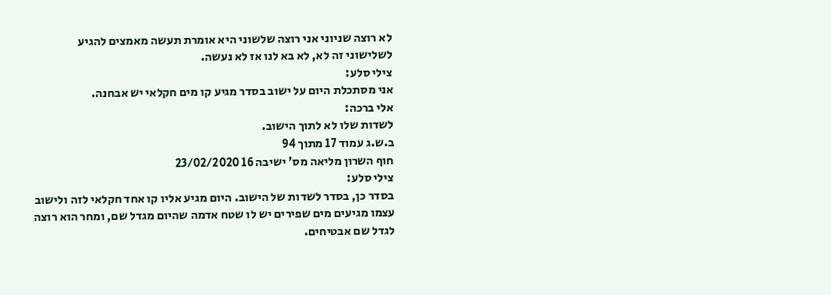לא רוצה שניוני אני רוצה שלשוני היא אומרת תעשה מאמצים להגיע
לשלישוני זה לא, לא בא לנו אז לא נעשה.
צילי סלע:
אני מסתכלת היום על ישוב בסדר מגיע קו מים חקלאי יש אבחנה.
אלי ברכה:
לשדות שלו לא לתוך הישוב.
ב.ש.ג עמוד 17 מתוך 94
חוף השרון מליאה מס' ישיבה 16 23/02/2020
צילי סלע:
בסדר כן, בסדר לשדות של הישוב. היום מגיע אליו קו אחד חקלאי לזה ולישוב
עצמו מגיעים מים שפירים יש לו שטח אדמה שהיום מגדל שם, ומחר הוא רוצה
לגדל שם אבטיחים.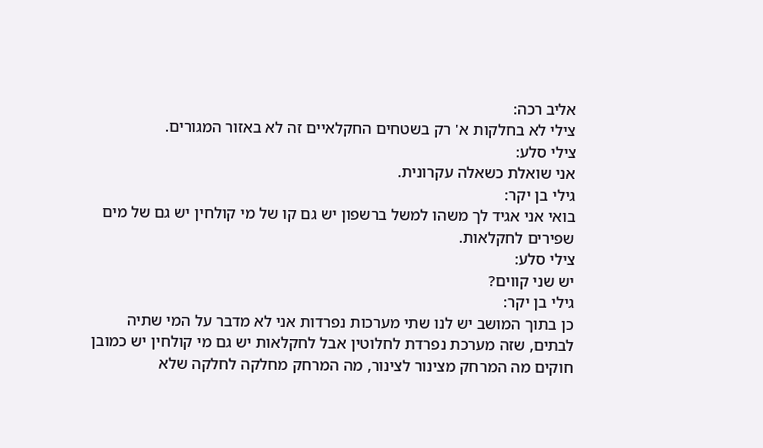אליב רכה:
צילי לא בחלקות א' רק בשטחים החקלאיים זה לא באזור המגורים.
צילי סלע:
אני שואלת כשאלה עקרונית.
גילי בן יקר:
בואי אני אגיד לך משהו למשל ברשפון יש גם קו של מי קולחין יש גם של מים
שפירים לחקלאות.
צילי סלע:
יש שני קווים?
גילי בן יקר:
כן בתוך המושב יש לנו שתי מערכות נפרדות אני לא מדבר על המי שתיה
לבתים, שזה מערכת נפרדת לחלוטין אבל לחקלאות יש גם מי קולחין יש כמובן
חוקים מה המרחק מצינור לצינור, מה המרחק מחלקה לחלקה שלא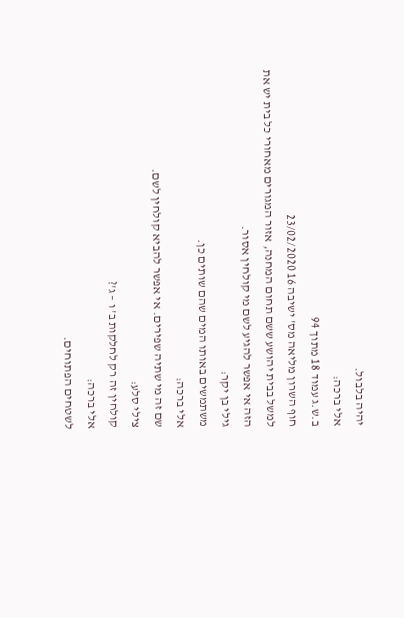יהיה בלבול.
אלי ברכה:
ב.ש.ג עמוד 18 מתוך 94
חוף השרון מליאה מס' ישיבה 16 23/02/2020
למשל בבית יהושע ששם תחום המחנה, אזור המגורים מאחורי כל בית יש את
הזה אי אפשר להגיע לשם מי קולחין אסור.
גילי בן יקר:
משתמשים באותו המים שהם שותים כן.
אלי ברכה:
שם זה מי שתיה שפירים. אי אפשר להביא קולחין לשם.
צילי סלע:
קולחין זה רק לחלקות ב' ו – ג'?
אלי ברכה:
לשטחים הפתוחים.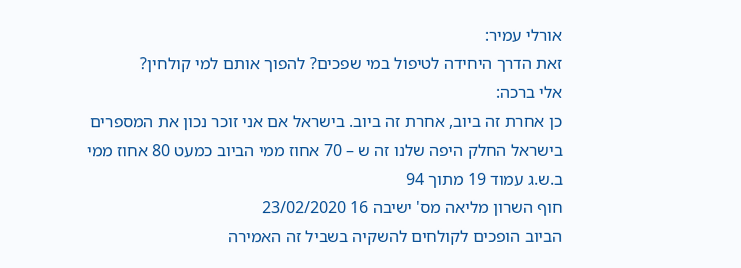אורלי עמיר:
זאת הדרך היחידה לטיפול במי שפכים? להפוך אותם למי קולחין?
אלי ברכה:
כן אחרת זה ביוב, אחרת זה ביוב. בישראל אם אני זוכר נכון את המספרים
בישראל החלק היפה שלנו זה ש – 70 אחוז ממי הביוב כמעט 80 אחוז ממי
ב.ש.ג עמוד 19 מתוך 94
חוף השרון מליאה מס' ישיבה 16 23/02/2020
הביוב הופכים לקולחים להשקיה בשביל זה האמירה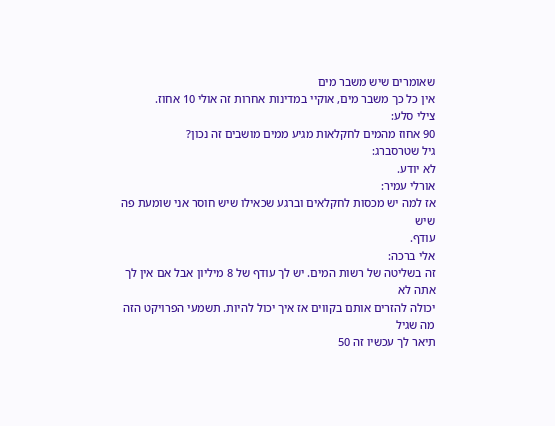שאומרים שיש משבר מים
אין כל כך משבר מים, אוקיי במדינות אחרות זה אולי 10 אחוז.
צילי סלע:
90 אחוז מהמים לחקלאות מגיע ממים מושבים זה נכון?
גיל שטרסברג:
לא יודע.
אורלי עמיר:
אז למה יש מכסות לחקלאים וברגע שכאילו שיש חוסר אני שומעת פה שיש
עודף.
אלי ברכה:
זה בשליטה של רשות המים. יש לך עודף של 8 מיליון אבל אם אין לך אתה לא
יכולה להזרים אותם בקווים אז איך יכול להיות. תשמעי הפרויקט הזה מה שגיל
תיאר לך עכשיו זה 50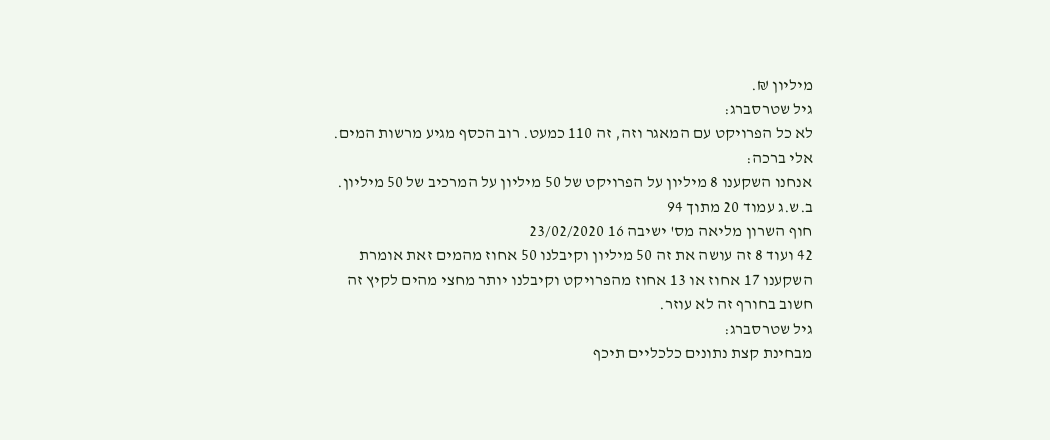מיליון ₪.
גיל שטרסברג:
לא כל הפרויקט עם המאגר וזה, זה 110 כמעט. רוב הכסף מגיע מרשות המים.
אלי ברכה:
אנחנו השקענו 8 מיליון על הפרויקט של 50 מיליון על המרכיב של 50 מיליון.
ב.ש.ג עמוד 20 מתוך 94
חוף השרון מליאה מס' ישיבה 16 23/02/2020
42 ועוד 8 זה עושה את זה 50 מיליון וקיבלנו 50 אחוז מהמים זאת אומרת
השקענו 17 אחוז או 13 אחוז מהפרויקט וקיבלנו יותר מחצי מהים לקיץ זה
חשוב בחורף זה לא עוזר.
גיל שטרסברג:
מבחינת קצת נתונים כלכליים תיכף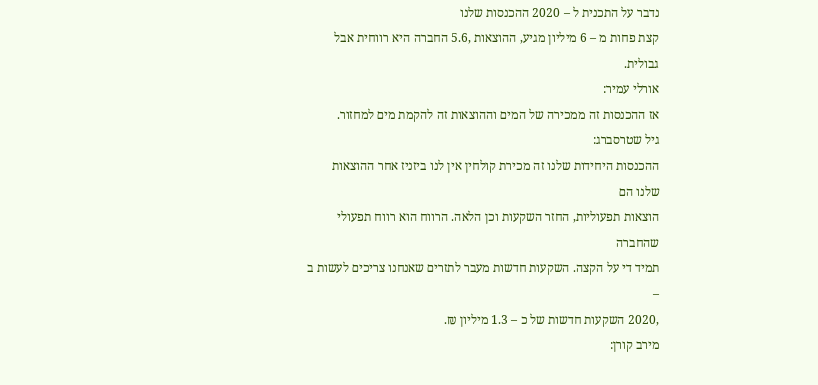נדבר על התכנית ל – 2020 ההכנסות שלנו
קצת פחות מ – 6 מיליון מגיע, ההוצאות ,5.6 החברה היא רווחית אבל גבולית.
אורלי עמיר:
אז ההכנסות זה ממכירה של המים וההוצאות זה להקמת מים למחזור.
גיל שטרסברג:
ההכנסות היחידות שלנו זה מכירת קולחין אין לנו ביזניז אחר ההוצאות שלנו הם
הוצאות תפעוליות, החזר השקעות וכן הלאה. הרווח הוא רווח תפעולי שהחברה
תמיד די על הקצה. השקעות חדשות מעבר לתזרים שאנחנו צריכים לעשות ב –
,2020 השקעות חדשות של כ – 1.3 מיליון ₪.
מירב קורן: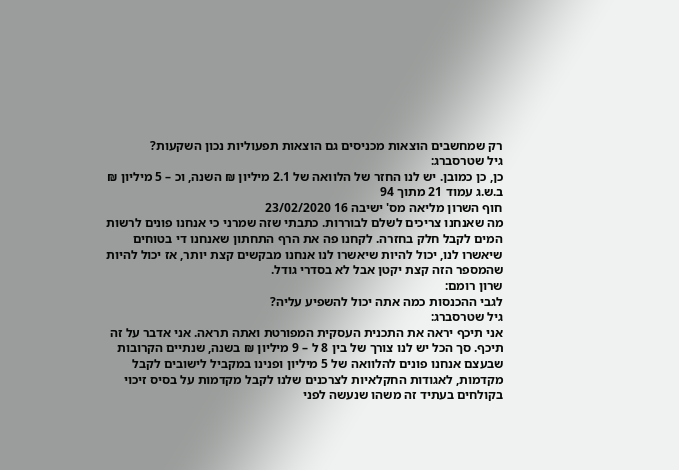רק שמחשבים הוצאות מכניסים גם הוצאות תפעוליות נכון השקעות?
גיל שטרסברג:
כן, כן כמובן. יש לנו החזר של הלוואה של 2.1 מיליון ₪ השנה, וכ – 5 מיליון ₪
ב.ש.ג עמוד 21 מתוך 94
חוף השרון מליאה מס' ישיבה 16 23/02/2020
מה שאנחנו צריכים לשלם לבוררות. כתבתי שזה שמרני כי אנחנו פונים לרשות
המים לקבל חלק בחזרה. לקחנו פה את הרף התחתון שאנחנו די בטוחים
שיאשרו לנו, יכול להיות שיאשרו לנו אנחנו מבקשים קצת יותר, אז יכול להיות
שהמספר הזה קצת יקטן אבל לא בסדרי גודל.
שרון רומם:
לגבי ההכנסות כמה אתה יכול להשפיע עליה?
גיל שטרסברג:
אני תיכף יראה את התכנית העסקית המפורטת ואתה תראה. אני אדבר על זה
תיכף. סך הכל יש לנו צורך של בין 8 ל – 9 מיליון ₪ בשנה, שנתיים הקרובות
שבעצם אנחנו פונים להלוואה של 5 מיליון ופנינו במקביל לישובים לקבל
מקדמות, לאגודות החקלאיות לצרכנים שלנו לקבל מקדמות על בסיס זיכוי
בקולחים בעתיד זה משהו שנעשה לפני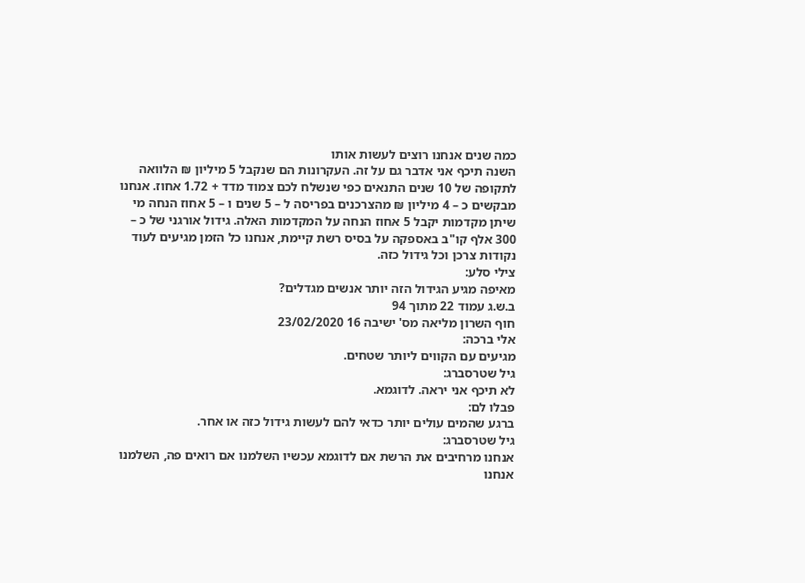כמה שנים אנחנו רוצים לעשות אותו
השנה תיכף אני אדבר גם על זה. העקרונות הם שנקבל 5 מיליון ₪ הלוואה
לתקופה של 10 שנים התנאים כפי שנשלח לכם צמוד מדד + 1.72 אחוז. אנחנו
מבקשים כ – 4 מיליון ₪ מהצרכנים בפריסה ל – 5 שנים ו – 5 אחוז הנחה מי
שיתן מקדמות יקבל 5 אחוז הנחה על המקדמות האלה. גידול אורגני של כ –
300 אלף קו"ב באספקה על בסיס רשת קיימת, אנחנו כל הזמן מגיעים לעוד
נקודות צרכן וכל גידול כזה.
צילי סלע:
מאיפה מגיע הגידול הזה יותר אנשים מגדלים?
ב.ש.ג עמוד 22 מתוך 94
חוף השרון מליאה מס' ישיבה 16 23/02/2020
אלי ברכה:
מגיעים עם הקווים ליותר שטחים.
גיל שטרסברג:
לא תיכף אני יראה. לדוגמא.
פבלו לם:
ברגע שהמים עולים יותר כדאי להם לעשות גידול כזה או אחר.
גיל שטרסברג:
אנחנו מרחיבים את הרשת אם לדוגמא עכשיו השלמנו אם רואים פה, השלמנו
אנחנו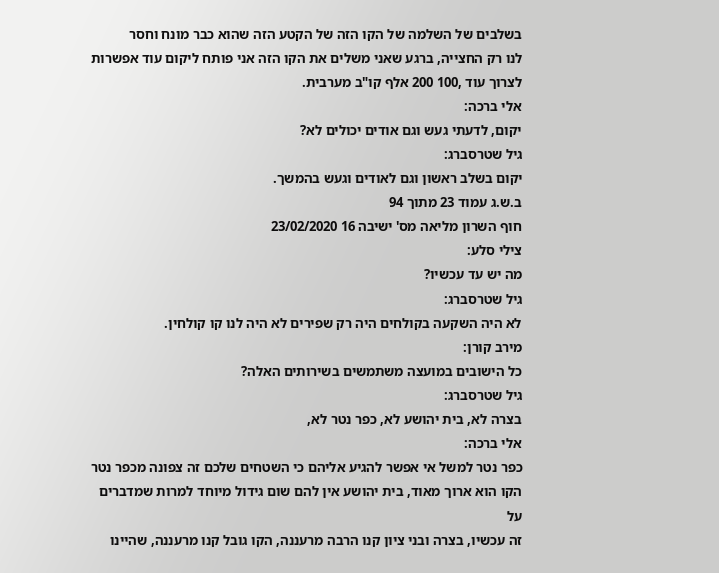בשלבים של השלמה של הקו הזה של הקטע הזה שהוא כבר מונח וחסר
לנו רק החצייה, ברגע שאני משלים את הקו הזה אני פותח ליקום עוד אפשרות
לצרוך עוד ,100 200 אלף קו"ב מערבית.
אלי ברכה:
יקום, לדעתי געש וגם אודים יכולים לא?
גיל שטרסברג:
יקום בשלב ראשון וגם לאודים וגעש בהמשך.
ב.ש.ג עמוד 23 מתוך 94
חוף השרון מליאה מס' ישיבה 16 23/02/2020
צילי סלע:
מה יש עד עכשיו?
גיל שטרסברג:
לא היה השקעה בקולחים היה רק שפירים לא היה לנו קו קולחין.
מירב קורן:
כל הישובים במועצה משתמשים בשירותים האלה?
גיל שטרסברג:
בצרה לא, בית יהושע לא, כפר נטר לא,
אלי ברכה:
כפר נטר למשל אי אפשר להגיע אליהם כי השטחים שלכם זה צפונה מכפר נטר
הקו הוא ארוך מאוד, בית יהושע אין להם שום גידול מיוחד למרות שמדברים על
זה עכשיו, בצרה ובני ציון קנו הרבה מרעננה, הקו גובל קנו מרעננה, שהיינו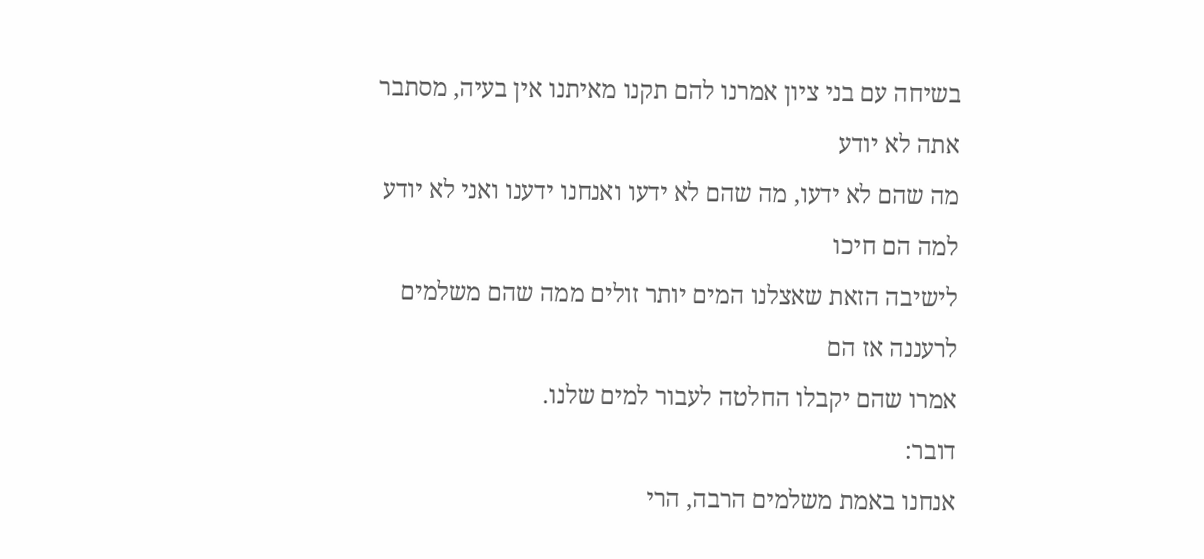בשיחה עם בני ציון אמרנו להם תקנו מאיתנו אין בעיה, מסתבר אתה לא יודע
מה שהם לא ידעו, מה שהם לא ידעו ואנחנו ידענו ואני לא יודע למה הם חיכו
לישיבה הזאת שאצלנו המים יותר זולים ממה שהם משלמים לרעננה אז הם
אמרו שהם יקבלו החלטה לעבור למים שלנו.
דובר:
אנחנו באמת משלמים הרבה, הרי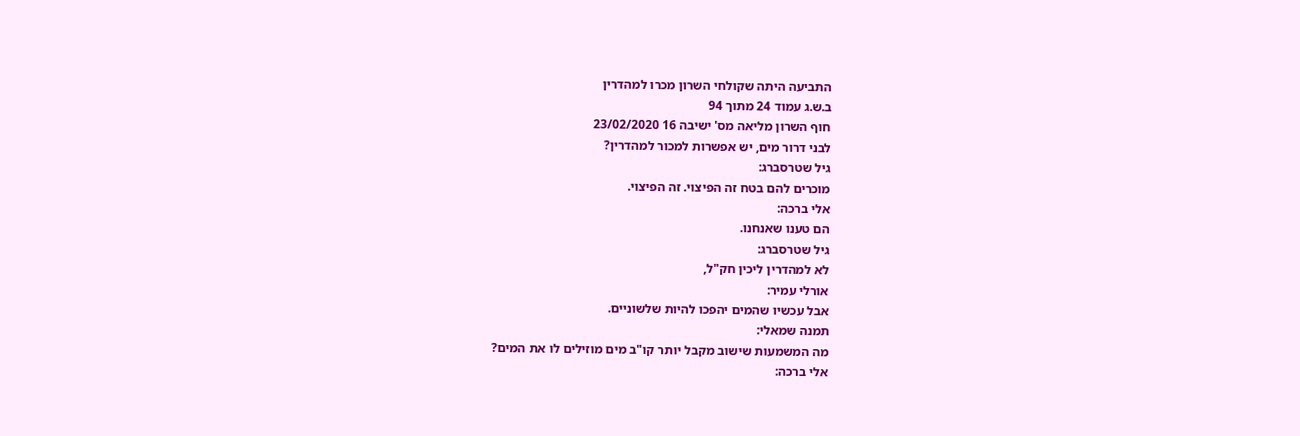התביעה היתה שקולחי השרון מכרו למהדרין
ב.ש.ג עמוד 24 מתוך 94
חוף השרון מליאה מס' ישיבה 16 23/02/2020
לבני דרור מים, יש אפשרות למכור למהדרין?
גיל שטרסברג:
מוכרים להם בטח זה הפיצוי. זה הפיצוי.
אלי ברכה:
הם טענו שאנחנו.
גיל שטרסברג:
לא למהדרין ליכין חק"ל,
אורלי עמיר:
אבל עכשיו שהמים יהפכו להיות שלשוניים.
תמנה שמאלי:
מה המשמעות שישוב מקבל יותר קו"ב מים מוזילים לו את המים?
אלי ברכה: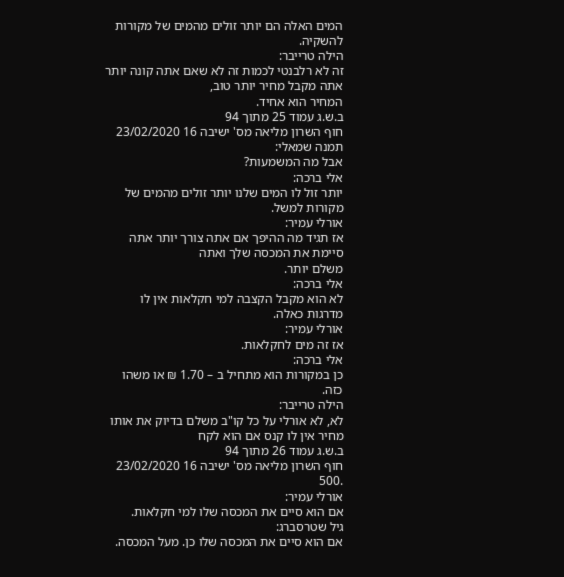המים האלה הם יותר זולים מהמים של מקורות להשקיה.
הילה טרייבר:
זה לא רלבנטי לכמות זה לא שאם אתה קונה יותר אתה מקבל מחיר יותר טוב,
המחיר הוא אחיד.
ב.ש.ג עמוד 25 מתוך 94
חוף השרון מליאה מס' ישיבה 16 23/02/2020
תמנה שמאלי:
אבל מה המשמעות?
אלי ברכה:
יותר זול לו המים שלנו יותר זולים מהמים של מקורות למשל.
אורלי עמיר:
אז תגיד מה ההיפך אם אתה צורך יותר אתה סיימת את המכסה שלך ואתה
משלם יותר.
אלי ברכה:
לא הוא מקבל הקצבה למי חקלאות אין לו מדרגות כאלה.
אורלי עמיר:
אז זה מים לחקלאות.
אלי ברכה:
כן במקורות הוא מתחיל ב – 1.70 ₪ או משהו כזה.
הילה טרייבר:
לא, לא אורלי על כל קו"ב משלם בדיוק את אותו מחיר אין לו קנס אם הוא לקח
ב.ש.ג עמוד 26 מתוך 94
חוף השרון מליאה מס' ישיבה 16 23/02/2020
.500
אורלי עמיר:
אם הוא סיים את המכסה שלו למי חקלאות.
גיל שטרסברג:
אם הוא סיים את המכסה שלו כן. מעל המכסה.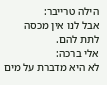הילה טרייבר:
אבל לנו אין מכסה לתת להם.
אלי ברכה:
לא היא מדברת על מים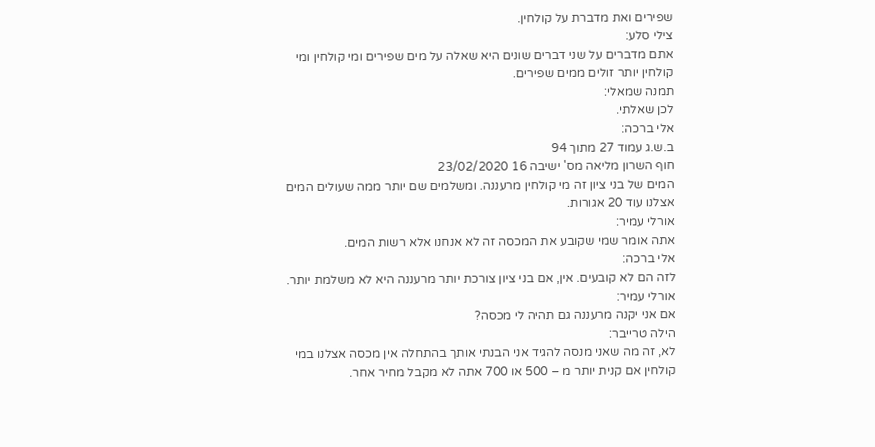שפירים ואת מדברת על קולחין.
צילי סלע:
אתם מדברים על שני דברים שונים היא שאלה על מים שפירים ומי קולחין ומי
קולחין יותר זולים ממים שפירים.
תמנה שמאלי:
לכן שאלתי.
אלי ברכה:
ב.ש.ג עמוד 27 מתוך 94
חוף השרון מליאה מס' ישיבה 16 23/02/2020
המים של בני ציון זה מי קולחין מרעננה. ומשלמים שם יותר ממה שעולים המים
אצלנו עוד 20 אגורות.
אורלי עמיר:
אתה אומר שמי שקובע את המכסה זה לא אנחנו אלא רשות המים.
אלי ברכה:
לזה הם לא קובעים. אין, אם בני ציון צורכת יותר מרעננה היא לא משלמת יותר.
אורלי עמיר:
אם אני יקנה מרעננה גם תהיה לי מכסה?
הילה טרייבר:
לא, זה מה שאני מנסה להגיד אני הבנתי אותך בהתחלה אין מכסה אצלנו במי
קולחין אם קנית יותר מ – 500 או 700 אתה לא מקבל מחיר אחר.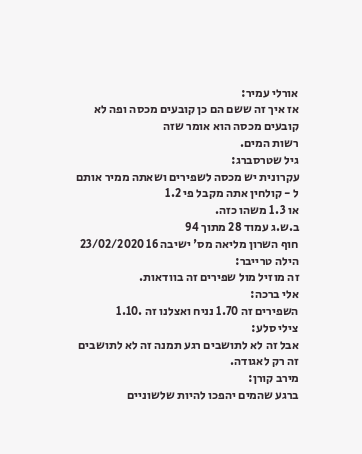אורלי עמיר:
אז איך זה ששם הם כן קובעים מכסה ופה לא קובעים מכסה הוא אומר שזה
רשות המים.
גיל שטרסברג:
עקרונית יש מכסה לשפירים ושאתה ממיר אותם ל - קולחין אתה מקבל פי 1.2
או 1.3 משהו כזה.
ב.ש.ג עמוד 28 מתוך 94
חוף השרון מליאה מס' ישיבה 16 23/02/2020
הילה טרייבר:
זה מוזיל מול שפירים זה בוודאות.
אלי ברכה:
השפירים זה 1.70 נניח ואצלנו זה .1.10
צילי סלע:
אבל זה לא לתושבים רגע תמנה זה לא לתושבים זה רק לאגודה.
מירב קורן:
ברגע שהמים יהפכו להיות שלשוניים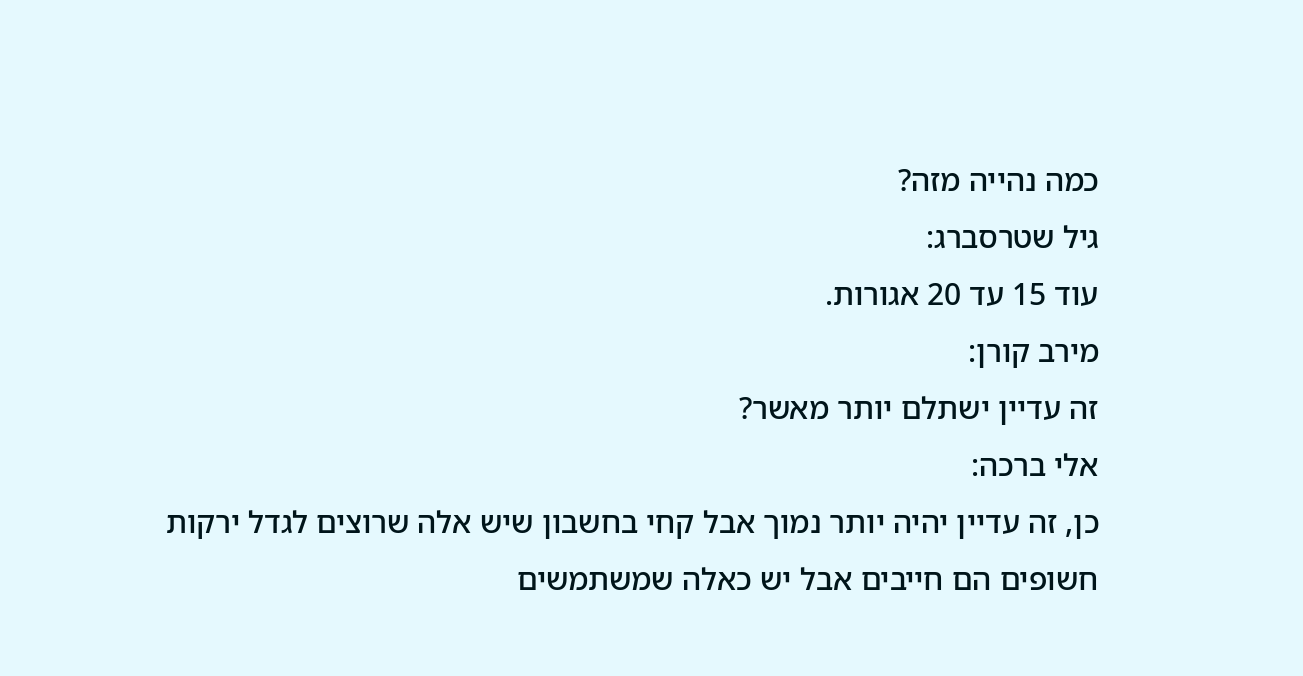כמה נהייה מזה?
גיל שטרסברג:
עוד 15 עד 20 אגורות.
מירב קורן:
זה עדיין ישתלם יותר מאשר?
אלי ברכה:
כן, זה עדיין יהיה יותר נמוך אבל קחי בחשבון שיש אלה שרוצים לגדל ירקות
חשופים הם חייבים אבל יש כאלה שמשתמשים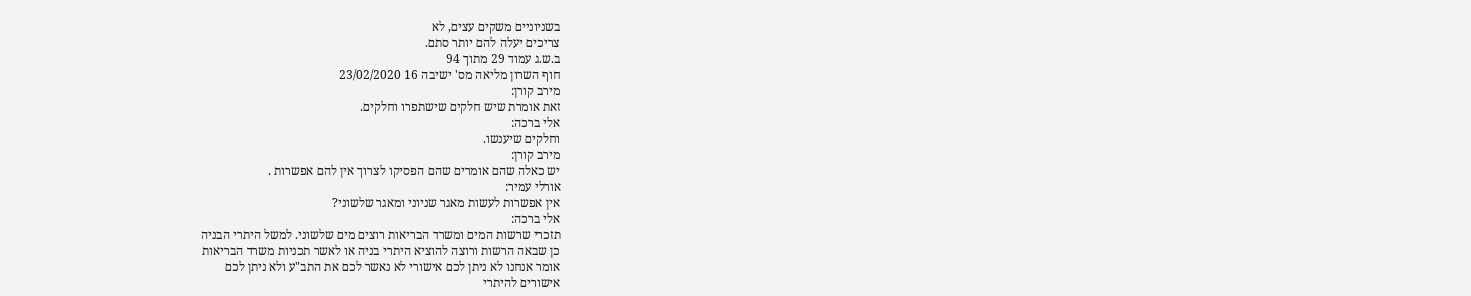בשניוניים משקים עצים, לא
צריכים יעלה להם יותר סתם.
ב.ש.ג עמוד 29 מתוך 94
חוף השרון מליאה מס' ישיבה 16 23/02/2020
מירב קורן:
זאת אומרת שיש חלקים שישתפרו וחלקים.
אלי ברכה:
וחלקים שיענשו.
מירב קורן:
יש כאלה שהם אומרים שהם הפסיקו לצרוך אין להם אפשרות .
אורלי עמיר:
אין אפשרות לעשות מאגר שניוני ומאגר שלשוני?
אלי ברכה:
תזכרי שרשות המים ומשרד הבריאות רוצים מים שלשוני. למשל היתרי הבניה
כן שבאה הרשות ורוצה להוציא היתרי בניה או לאשר תכניות משרד הבריאות
אומר אנחנו לא ניתן לכם אישורי לא נאשר לכם את התב"ע ולא ניתן לכם
אישורים להיתרי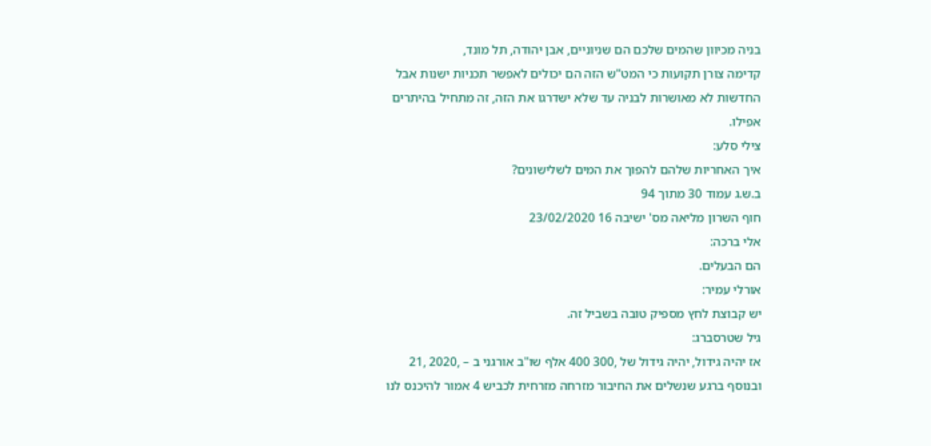בניה מכיוון שהמים שלכם הם שניוניים, אבן יהודה, תל מונד,
קדימה צורן תקועות כי המט"ש הזה הם יכולים לאפשר תכניות ישנות אבל
החדשות לא מאושרות לבניה עד שלא ישדרגו את הזה, זה מתחיל בהיתרים
אפילו.
צילי סלע:
איך האחריות שלהם להפוך את המים לשלישונים?
ב.ש.ג עמוד 30 מתוך 94
חוף השרון מליאה מס' ישיבה 16 23/02/2020
אלי ברכה:
הם הבעלים.
אורלי עמיר:
יש קבוצת לחץ מספיק טובה בשביל זה.
גיל שטרסברג:
אז יהיה גידול, יהיה גידול של ,300 400 אלף שו"ב אורגני ב – ,2020 ,21
ובנוסף ברגע שנשלים את החיבור מזרחה מזרחית לכביש 4 אמור להיכנס לנו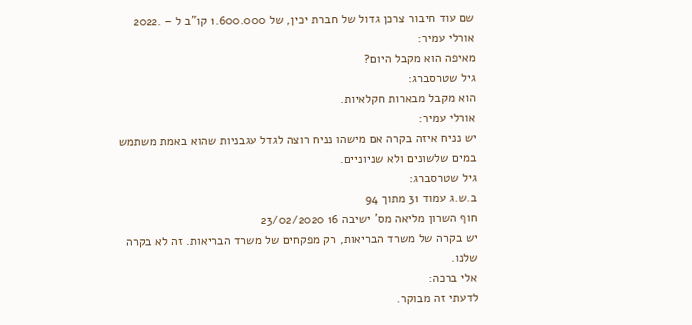שם עוד חיבור צרכן גדול של חברת יכין, של 1.600.000 קו"ב ל – .2022
אורלי עמיר:
מאיפה הוא מקבל היום?
גיל שטרסברג:
הוא מקבל מבארות חקלאיות.
אורלי עמיר:
יש נניח איזה בקרה אם מישהו נניח רוצה לגדל עגבניות שהוא באמת משתמש
במים שלשונים ולא שניוניים.
גיל שטרסברג:
ב.ש.ג עמוד 31 מתוך 94
חוף השרון מליאה מס' ישיבה 16 23/02/2020
יש בקרה של משרד הבריאות, רק מפקחים של משרד הבריאות. זה לא בקרה
שלנו.
אלי ברכה:
לדעתי זה מבוקר.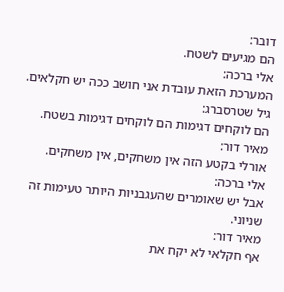דובר:
הם מגיעים לשטח.
אלי ברכה:
המערכת הזאת עובדת אני חושב ככה יש חקלאים.
גיל שטרסברג:
הם לוקחים דגימות הם לוקחים דגימות בשטח.
מאיר דור:
אורלי בקטע הזה אין משחקים, אין משחקים.
אלי ברכה:
אבל יש שאומרים שהעגבניות היותר טעימות זה שניוני.
מאיר דור:
אף חקלאי לא יקח את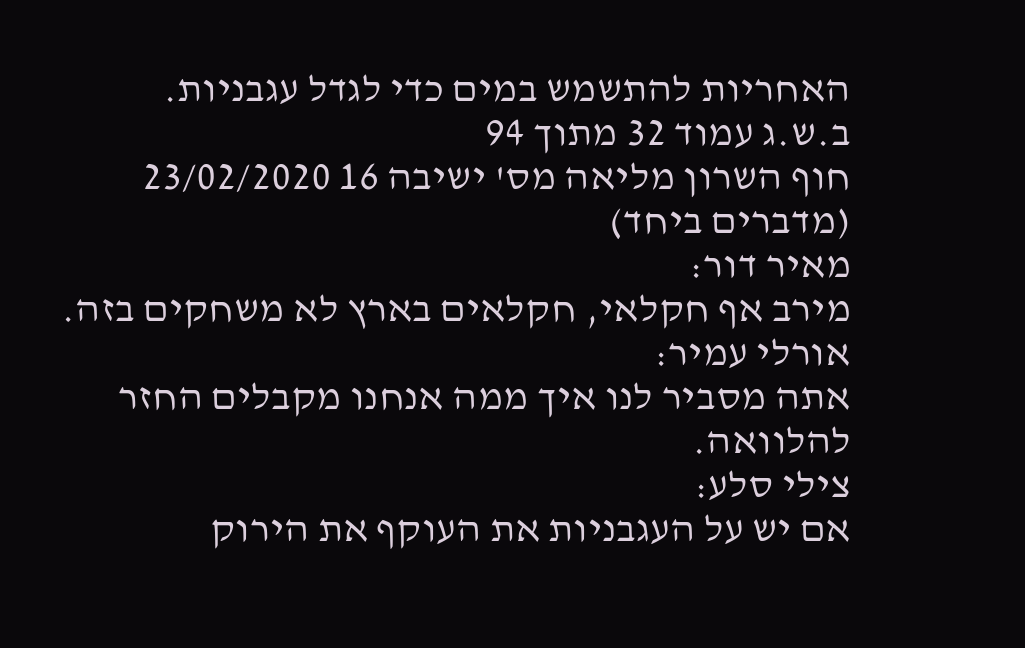האחריות להתשמש במים כדי לגדל עגבניות.
ב.ש.ג עמוד 32 מתוך 94
חוף השרון מליאה מס' ישיבה 16 23/02/2020
(מדברים ביחד)
מאיר דור:
מירב אף חקלאי, חקלאים בארץ לא משחקים בזה.
אורלי עמיר:
אתה מסביר לנו איך ממה אנחנו מקבלים החזר להלוואה.
צילי סלע:
אם יש על העגבניות את העוקף את הירוק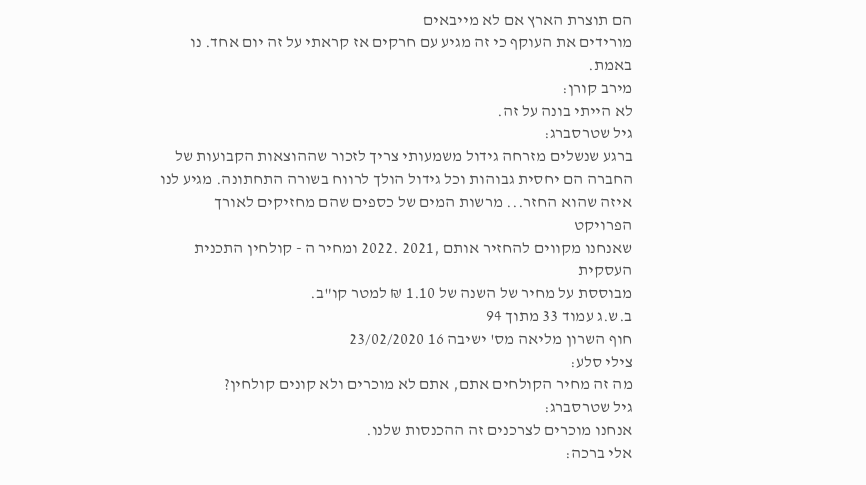הם תוצרת הארץ אם לא מייבאים
מורידים את העוקף כי זה מגיע עם חרקים אז קראתי על זה יום אחד. נו באמת.
מירב קורן:
לא הייתי בונה על זה.
גיל שטרסברג:
ברגע שנשלים מזרחה גידול משמעותי צריך לזכור שההוצאות הקבועות של
החברה הם יחסית גבוהות וכל גידול הולך לרווח בשורה התחתונה. מגיע לנו
איזה שהוא החזר... מרשות המים של כספים שהם מחזיקים לאורך הפרויקט
שאנחנו מקווים להחזיר אותם ,2021 .2022 ומחיר ה - קולחין התכנית העסקית
מבוססת על מחיר של השנה של 1.10 ₪ למטר קו"ב.
ב.ש.ג עמוד 33 מתוך 94
חוף השרון מליאה מס' ישיבה 16 23/02/2020
צילי סלע:
מה זה מחיר הקולחים אתם, אתם לא מוכרים ולא קונים קולחין?
גיל שטרסברג:
אנחנו מוכרים לצרכנים זה ההכנסות שלנו.
אלי ברכה: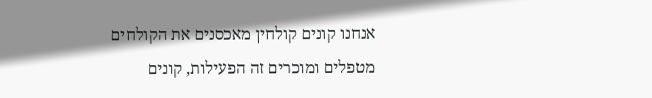אנחנו קונים קולחין מאכסנים את הקולחים מטפלים ומוכרים זה הפעילות, קונים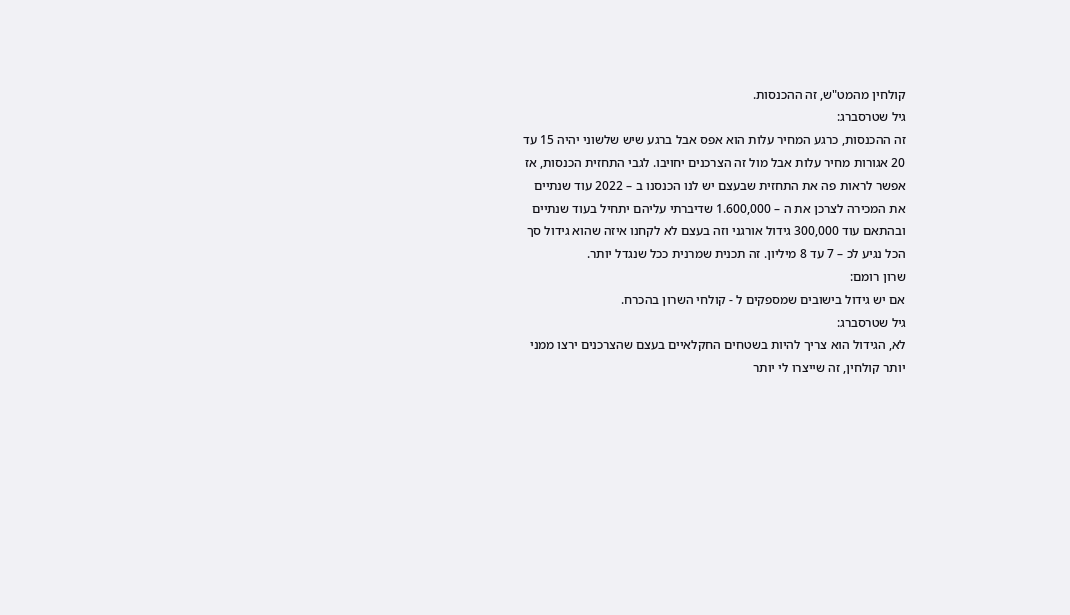קולחין מהמט"ש, זה ההכנסות.
גיל שטרסברג:
זה ההכנסות, כרגע המחיר עלות הוא אפס אבל ברגע שיש שלשוני יהיה 15 עד
20 אגורות מחיר עלות אבל מול זה הצרכנים יחויבו. לגבי התחזית הכנסות, אז
אפשר לראות פה את התחזית שבעצם יש לנו הכנסנו ב – 2022 עוד שנתיים
את המכירה לצרכן את ה – 1.600,000 שדיברתי עליהם יתחיל בעוד שנתיים
ובהתאם עוד 300,000 גידול אורגני וזה בעצם לא לקחנו איזה שהוא גידול סך
הכל נגיע לכ – 7 עד 8 מיליון. זה תכנית שמרנית ככל שנגדל יותר.
שרון רומם:
אם יש גידול בישובים שמספקים ל - קולחי השרון בהכרח.
גיל שטרסברג:
לא, הגידול הוא צריך להיות בשטחים החקלאיים בעצם שהצרכנים ירצו ממני
יותר קולחין, זה שייצרו לי יותר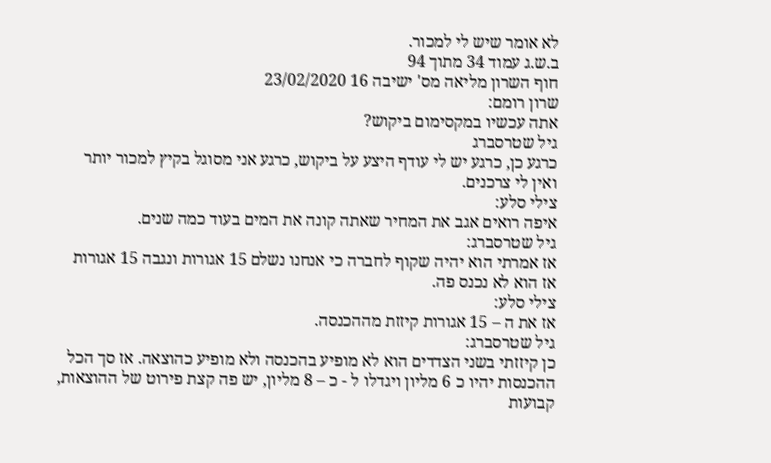לא אומר שיש לי למכור.
ב.ש.ג עמוד 34 מתוך 94
חוף השרון מליאה מס' ישיבה 16 23/02/2020
שרון רומם:
אתה עכשיו במקסימום ביקוש?
גיל שטרסברג
כרגע כן, כרגע יש לי עודף היצע על ביקוש, כרגע אני מסוגל בקיץ למכור יותר
ואין לי צרכנים.
צילי סלע:
איפה רואים אגב את המחיר שאתה קונה את המים בעוד כמה שנים.
גיל שטרסברג:
אז אמרתי הוא יהיה שקוף לחברה כי אנחנו נשלם 15 אגורות ונגבה 15 אגורות
אז הוא לא נכנס פה.
צילי סלע:
אז את ה – 15 אגורות קיזזת מההכנסה.
גיל שטרסברג:
כן קיזזתי בשני הצדדים הוא לא מופיע בהכנסה ולא מופיע כהוצאה. אז סך הכל
ההכנסות יהיו כ 6 מליון ויגדלו ל - כ – 8 מליון, יש פה קצת פירוט של ההוצאות,
קבועות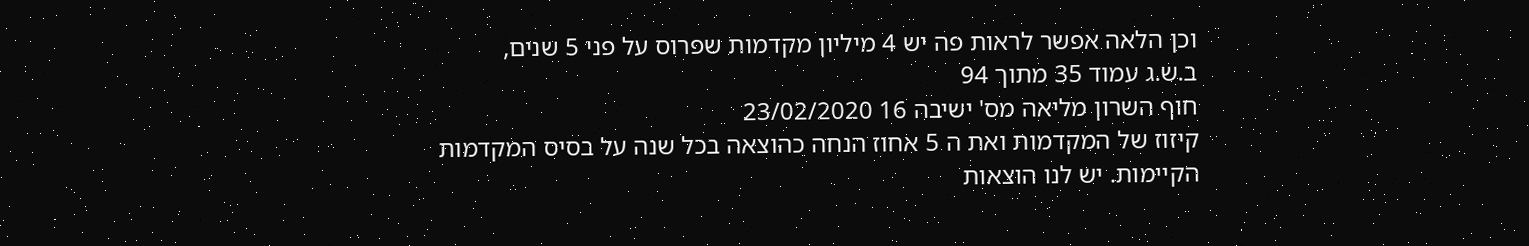וכן הלאה אפשר לראות פה יש 4 מיליון מקדמות שפרוס על פני 5 שנים,
ב.ש.ג עמוד 35 מתוך 94
חוף השרון מליאה מס' ישיבה 16 23/02/2020
קיזוז של המקדמות ואת ה 5 אחוז הנחה כהוצאה בכל שנה על בסיס המקדמות
הקיימות. יש לנו הוצאות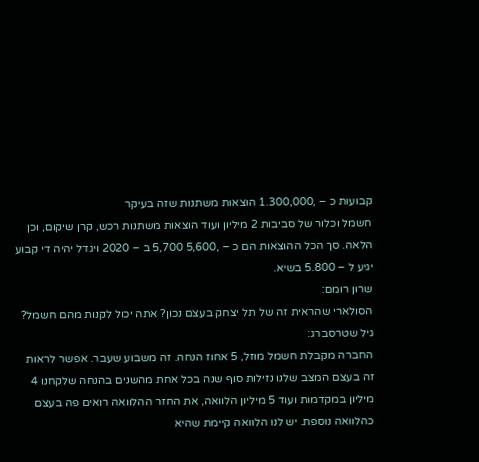קבועות כ – ,1.300,000 הוצאות משתנות שזה בעיקר
חשמל וכלור של סביבות 2 מיליון ועוד הוצאות משתנות רכש, קרן שיקום, וכן
הלאה. סך הכל ההוצאות הם כ – ,5,600 5,700 ב – 2020 ויגדל יהיה די קבוע
יגיע ל – 5.800 בשיא.
שרון רומם:
הסולארי שהראית זה של תל יצחק בעצם נכון? אתה יכול לקנות מהם חשמל?
גיל שטרסברג:
החברה מקבלת חשמל מוזל, 5 אחוז הנחה. זה משבוע שעבר. אפשר לראות
זה בעצם המצב שלנו נזילות סוף שנה בכל אחת מהשנים בהנחה שלקחנו 4
מיליון במקדמות ועוד 5 מיליון הלוואה, את החזר ההלוואה רואים פה בעצם
כהלוואה נוספת. יש לנו הלוואה קיימת שהיא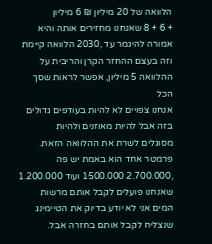הלוואה של 20 מיליון ₪ 6 מיליון
+ 6 + 8 שאנחנו מחזירים אותה והיא אמורה להיגמר עד ,2030 הלוואה קיימת
וזה בעצם ההחזר הקרן והריבית על ההלוואה 5 מיליון, אפשר לראות שסך הכל
אנחנו צפויים לא להיות בעודפים גדולים בזה אבל להיות מאוזנים ולהיות
מסוגלים לשרת את ההלוואה הזאת. פרמטר אחד הוא באמת יש פה
,2.700.000 1500.000 ועוד 1.200.000 שאנחנו פועלים לקבל אותם מרשות
המים אני לא יודע בדיוק את הטיימינג שנצליח לקבל אותם בחזרה אבל.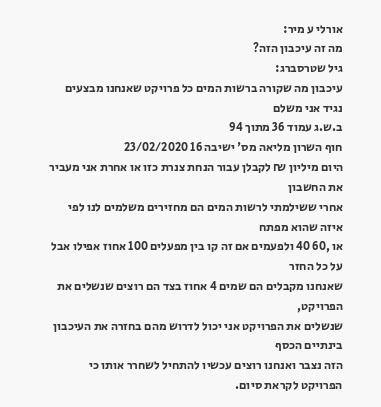אורלי ע מיר:
מה זה עיכבון הזה?
גיל שטרסברג:
עיכבון מה שקורה ברשות המים כל פרויקט שאנחנו מבצעים נגיד אני משלם
ב.ש.ג עמוד 36 מתוך 94
חוף השרון מליאה מס' ישיבה 16 23/02/2020
היום מיליון ₪ לקבלן עבור הנחת צנרת כזו או אחרת אני מעביר את החשבון
אחרי ששילמתי לרשות המים הם מחזירים משלמים לנו לפי איזה שהוא מפתח
או ,60 40 ולפעמים אם זה קו בין מפעלים 100 אחוז אפילו אבל על כל החזר
שאנחנו מקבלים הם שמים 4 אחוז בצד הם רוצים שנשלים את הפרויקט,
שנשלים את הפרויקט אני יכול לדרוש מהם בחזרה את העיכבון בינתיים הכסף
הזה נצבר ואנחנו רוצים עכשיו להתחיל לשחרר אותו כי הפרויקט לקראת סיום.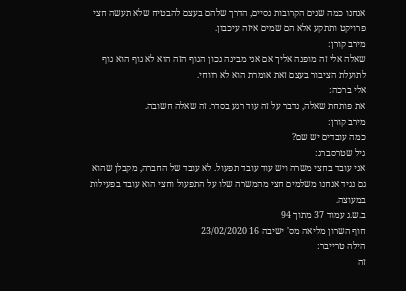אנחנו כמה שנים הקרובות נסיים, הדרך שלהם בעצם להבטיח שלא תעשה חצי
פרויקט ותתקע אלא הם שמים איזה עיכבון.
מירב קורן:
שאלה אלי זה מופנה אליך אם אני מבינה נכון הגוף הזה הוא לא גוף הוא גוף
לתועלת הציבור בעצם זאת אומרת הוא לא רווחי.
אלי ברכה:
את פותחת שאלה, נדבר על זה עוד רגע בסדר. זה שאלה חשובה.
מירב קורן:
כמה עובדים יש שם?
גיל שטרסברג:
אני עובד בחצי משרה ויש עוד עובד תפעול. לא עובד של החברה, מקבלן שהוא
גם נגיד אנחנו משלמים חצי מהמשרה שלו על התפעול וחצי הוא עובד בפעילות
במעוצה.
ב.ש.ג עמוד 37 מתוך 94
חוף השרון מליאה מס' ישיבה 16 23/02/2020
הילה טרייבר:
זה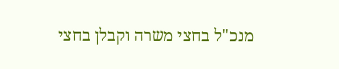מנכ"ל בחצי משרה וקבלן בחצי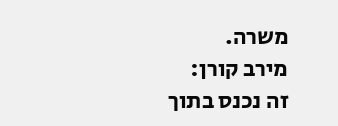משרה.
מירב קורן:
זה נכנס בתוך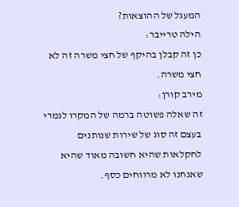המעגל של ההוצאות?
הילה טרייבר:
כן זה קבלן בהיקף של חצי משרה זה לא חצי משרה.
מירב קורן:
זה שאלה פשוטה ברמה של המקרו לגמרי בעצם זה סוג של שירות שנותנים
לחקלאות שהיא חשובה מאוד שהיא שאנחנו לא מרווחים כסף.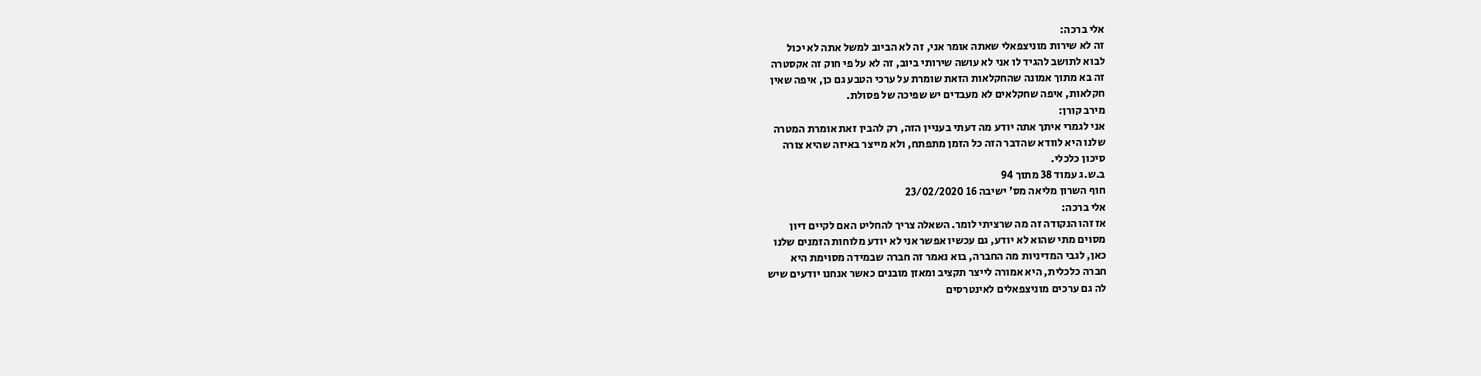אלי ברכה:
זה לא שירות מוניצפאלי שאתה אומר אני, זה לא הביוב למשל אתה לא יכול
לבוא לתושב להגיד לו אני לא עושה שירותי ביוב, זה לא על פי חוק זה אקסטרה
זה בא מתוך אמונה שהחקלאות הזאת שומרת על ערכי הטבע גם כן, איפה שאין
חקלאות, איפה שחקלאים לא מעבדים יש שפיכה של פסולת.
מירב קורן:
אני לגמרי איתך אתה יודע מה דעתי בעניין הזה, רק להבין זאת אומרת המטרה
שלנו היא לוודא שהדבר הזה כל הזמן מתפתח, ולא מייצר באיזה שהיא צורה
סיכון כלכלי.
ב.ש.ג עמוד 38 מתוך 94
חוף השרון מליאה מס' ישיבה 16 23/02/2020
אלי ברכה:
אז זהו הנקודה זה מה שרציתי לומר. השאלה צריך להחליט האם לקיים דיון
מסוים מתי שהוא לא יודע, גם עכשיו אפשר אני לא יודע מלוחות הזמנים שלנו
כאן, לגבי המדיניות מה החברה, בוא נאמר זה חברה שבמידה מסוימת היא
חברה כלכלית, היא אמורה לייצר תקציב ומאזן מובנים כאשר אנחנו יודעים שיש
לה גם ערכים מוניצפאלים לאינטרסים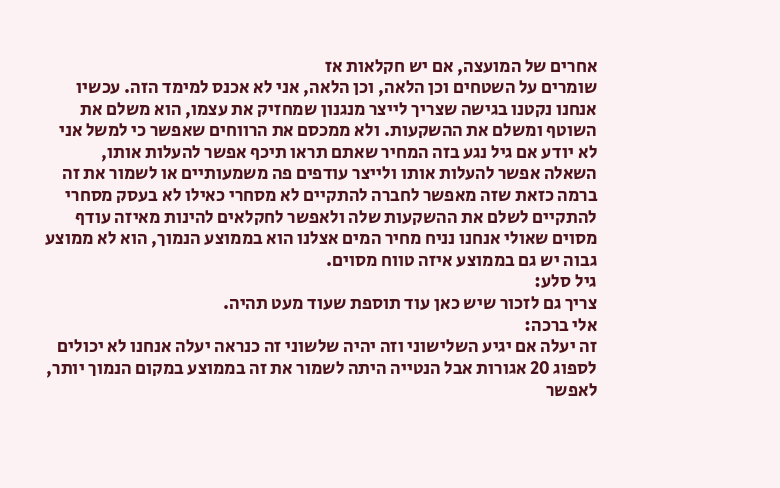אחרים של המועצה, אם יש חקלאות אז
שומרים על השטחים וכן הלאה, וכן הלאה, אני לא אכנס למימד הזה. עכשיו
אנחנו נקטנו בגישה שצריך לייצר מנגנון שמחזיק את עצמו, הוא משלם את
השוטף ומשלם את ההשקעות. ולא ממכסם את הרווחים שאפשר כי למשל אני
לא יודע אם גיל נגע בזה המחיר שאתם תראו תיכף אפשר להעלות אותו,
השאלה אפשר להעלות אותו ולייצר עודפים פה משמעותיים או לשמור את זה
ברמה כזאת שזה מאפשר לחברה להתקיים לא מסחרי כאילו לא בעסק מסחרי
להתקיים לשלם את ההשקעות שלה ולאפשר לחקלאים להינות מאיזה עודף
מסוים שאולי אנחנו נניח מחיר המים אצלנו הוא בממוצע הנמוך, הוא לא ממוצע
גבוה יש גם בממוצע איזה טווח מסוים.
גיל סלע:
צריך גם לזכור שיש כאן עוד תוספת שעוד מעט תהיה.
אלי ברכה:
זה יעלה אם יגיע השלישוני וזה יהיה שלשוני זה כנראה יעלה אנחנו לא יכולים
לספוג 20 אגורות אבל הנטייה היתה לשמור את זה בממוצע במקום הנמוך יותר,
לאפשר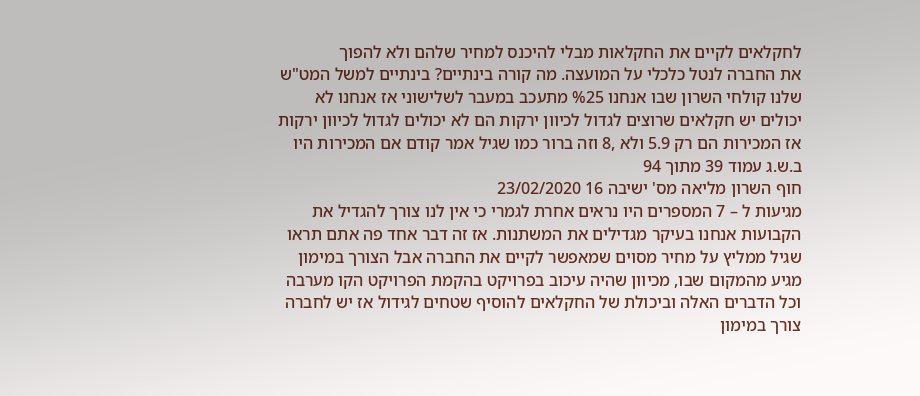לחקלאים לקיים את החקלאות מבלי להיכנס למחיר שלהם ולא להפוך
את החברה לנטל כלכלי על המועצה. מה קורה בינתיים? בינתיים למשל המט"ש
שלנו קולחי השרון שבו אנחנו %25 מתעכב במעבר לשלישוני אז אנחנו לא
יכולים יש חקלאים שרוצים לגדול לכיוון ירקות הם לא יכולים לגדול לכיוון ירקות
אז המכירות הם רק 5.9 ולא ,8 וזה ברור כמו שגיל אמר קודם אם המכירות היו
ב.ש.ג עמוד 39 מתוך 94
חוף השרון מליאה מס' ישיבה 16 23/02/2020
מגיעות ל – 7 המספרים היו נראים אחרת לגמרי כי אין לנו צורך להגדיל את
הקבועות אנחנו בעיקר מגדילים את המשתנות. אז זה דבר אחד פה אתם תראו
שגיל ממליץ על מחיר מסוים שמאפשר לקיים את החברה אבל הצורך במימון
מגיע מהמקום שבו, מכיוון שהיה עיכוב בפרויקט בהקמת הפרויקט הקו מערבה
וכל הדברים האלה וביכולת של החקלאים להוסיף שטחים לגידול אז יש לחברה
צורך במימון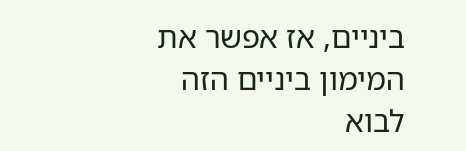ביניים, אז אפשר את המימון ביניים הזה לבוא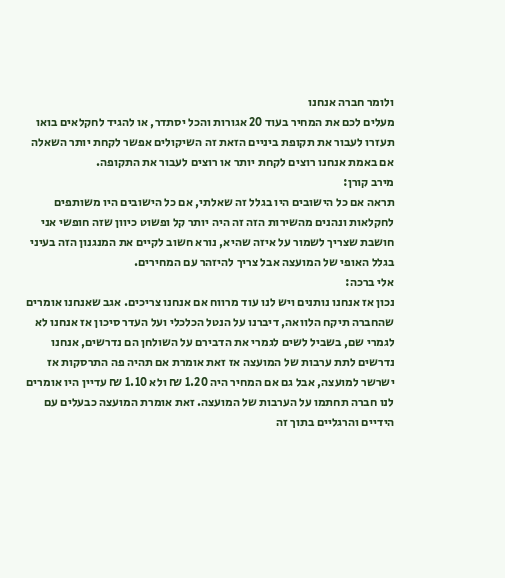ולומר חברה אנחנו
מעלים לכם את המחיר בעוד 20 אגורות והכל יסתדר, או להגיד לחקלאים בואו
תעזרו לעבור את תקופת ביניים הזאת זה השיקולים אפשר לקחת יותר השאלה
אם באמת אנחנו רוצים לקחת יותר או רוצים לעבור את התקופה.
מירב קורן:
תראה אם כל הישובים היו בגלל זה שאלתי, אם כל הישובים היו משותפים
לחקלאות ונהנים מהשירות הזה זה היה יותר קל ופשוט כיוון שזה חופשי אני
חושבת שצריך לשמור על איזה שהיא, נורא חשוב לקיים את המנגנון הזה בעיני
בגלל האופי של המועצה אבל צריך להיזהר עם המחירים.
אלי ברכה:
נכון אז אנחנו נותנים ויש לנו עוד מרווח אם אנחנו צריכים. אגב שאנחנו אומרים
שהחברה תיקח הלוואה, דיברנו על הנטל הכלכלי ועל העדר סיכון אז אנחנו לא
לגמרי שם, בשביל לשים לגמרי את הדבירם על השולחן הם נדרשים, אנחנו
נדרשים לתת ערבות של המועצה אז זאת אומרת אם תהיה פה התרסקות אז
ישרשר למועצה, אבל גם אם המחיר היה 1.20 ₪ ולא 1.10 ₪ עדיין היו אומרים
לנו חברה תחתמו על הערבות של המועצה. זאת אומרת המועצה כבעלים עם
הידיים והרגליים בתוך זה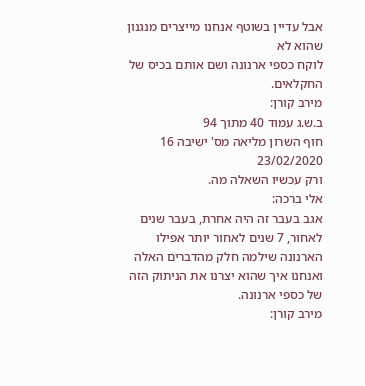אבל עדיין בשוטף אנחנו מייצרים מנגנון שהוא לא
לוקח כספי ארנונה ושם אותם בכיס של החקלאים.
מירב קורן:
ב.ש.ג עמוד 40 מתוך 94
חוף השרון מליאה מס' ישיבה 16 23/02/2020
ורק עכשיו השאלה מה.
אלי ברכה:
אגב בעבר זה היה אחרת, בעבר שנים לאחור, 7 שנים לאחור יותר אפילו
הארנונה שילמה חלק מהדברים האלה ואנחנו איך שהוא יצרנו את הניתוק הזה
של כספי ארנונה.
מירב קורן: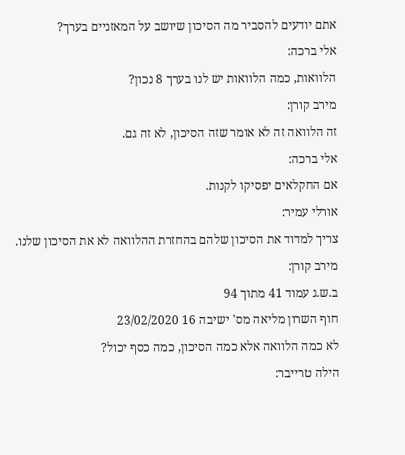אתם יודעים להסביר מה הסיכון שיושב על המאזניים בערך?
אלי ברכה:
הלוואות, כמה הלוואות יש לנו בערך 8 נכון?
מירב קורן:
זה הלוואה זה לא אומר שזה הסיכון, לא זה גם.
אלי ברכה:
אם החקלאים יפסיקו לקנות.
אורלי עמיר:
צריך למדוד את הסיכון שלהם בהחזרת ההלוואה לא את הסיכון שלנו.
מירב קורן:
ב.ש.ג עמוד 41 מתוך 94
חוף השרון מליאה מס' ישיבה 16 23/02/2020
לא כמה הלוואה אלא כמה הסיכון, כמה כסף יכול?
הילה טרייבר: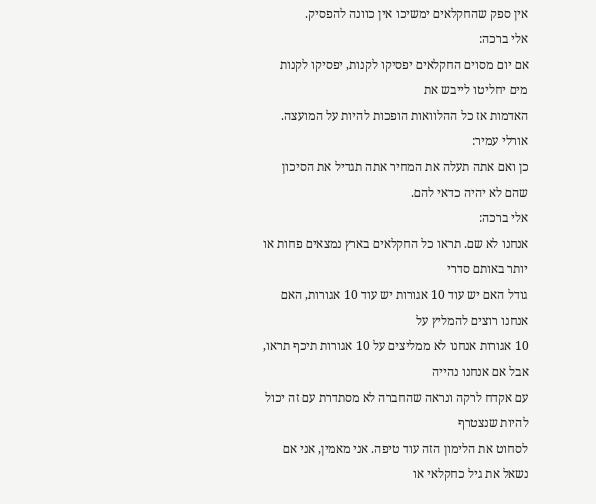אין ספק שהחקלאים ימשיכו אין כוונה להפסיק.
אלי ברכה:
אם יום מסוים החקלאים יפסיקו לקנות, יפסיקו לקנות מים יחליטו לייבש את
האדמות אז כל ההלוואות הופכות להיות על המועצה.
אורלי עמיר:
כן ואם אתה תעלה את המחיר אתה תגדיל את הסיכון שהם לא יהיה כדאי להם.
אלי ברכה:
אנחנו לא שם. תראו כל החקלאים בארץ נמצאים פחות או יותר באותם סדרי
גודל האם יש עוד 10 אגורות יש עוד 10 אגורות, האם אנחנו רוצים להמליץ על
10 אגורות אנחנו לא ממליצים על 10 אגורות תיכף תראו, אבל אם אנחנו נהייה
עם אקדח לרקה ונראה שהחברה לא מסתדרת עם זה יכול להיות שנצטרף
לסחוט את הלימון הזה עוד טיפה. אני מאמין, אני אם נשאל את גיל כחקלאי או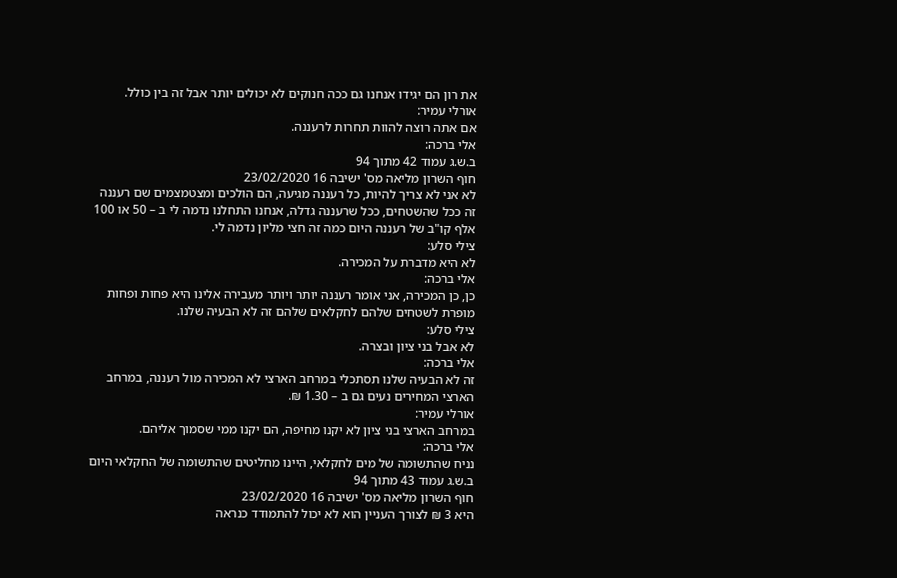את רון הם יגידו אנחנו גם ככה חנוקים לא יכולים יותר אבל זה בין כולל.
אורלי עמיר:
אם אתה רוצה להוות תחרות לרעננה.
אלי ברכה:
ב.ש.ג עמוד 42 מתוך 94
חוף השרון מליאה מס' ישיבה 16 23/02/2020
לא אני לא צריך להיות, כל רעננה מגיעה, הם הולכים ומצטמצמים שם רעננה
זה ככל שהשטחים, ככל שרעננה גדלה, אנחנו התחלנו נדמה לי ב – 50 או 100
אלף קו"ב של רעננה היום כמה זה חצי מליון נדמה לי.
צילי סלע:
לא היא מדברת על המכירה.
אלי ברכה:
כן, כן המכירה, אני אומר רעננה יותר ויותר מעבירה אלינו היא פחות ופחות
מופרת לשטחים שלהם לחקלאים שלהם זה לא הבעיה שלנו.
צילי סלע:
לא אבל בני ציון ובצרה.
אלי ברכה:
זה לא הבעיה שלנו תסתכלי במרחב הארצי לא המכירה מול רעננה, במרחב
הארצי המחירים נעים גם ב – 1.30 ₪.
אורלי עמיר:
במרחב הארצי בני ציון לא יקנו מחיפה, הם יקנו ממי שסמוך אליהם.
אלי ברכה:
נניח שהתשומה של מים לחקלאי, היינו מחליטים שהתשומה של החקלאי היום
ב.ש.ג עמוד 43 מתוך 94
חוף השרון מליאה מס' ישיבה 16 23/02/2020
היא 3 ₪ לצורך העניין הוא לא יכול להתמודד כנראה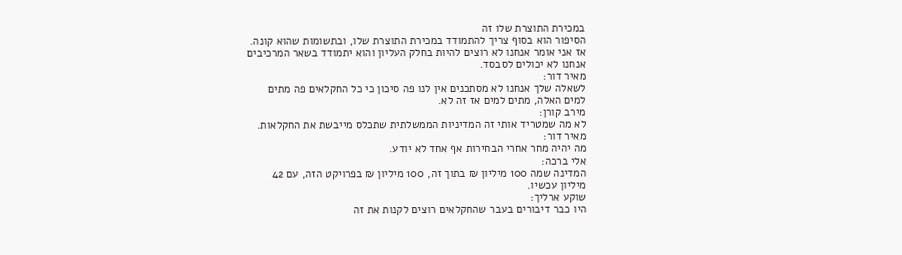במכירת התוצרת שלו זה
הסיפור הוא בסוף צריך להתמודד במכירת התוצרת שלו, ובתשומות שהוא קונה.
אז אני אומר אנחנו לא רוצים להיות בחלק העליון והוא יתמודד בשאר המרכיבים
אנחנו לא יכולים לסבסד.
מאיר דור:
לשאלה שלך אנחנו לא מסתכנים אין לנו פה סיכון כי כל החקלאים פה מתים
למים האלה, מתים למים אז זה לא.
מירב קורן:
לא מה שמטריד אותי זה המדיניות הממשלתית שתכלס מייבשת את החקלאות.
מאיר דור:
מה יהיה מחר אחרי הבחירות אף אחד לא יודע.
אלי ברכה:
המדינה שמה 100 מיליון ₪ בתוך זה, 100 מיליון ₪ בפרויקט הזה, עם 42
מיליון עכשיו.
שוקע ארליך:
היו כבר דיבורים בעבר שהחקלאים רוצים לקנות את זה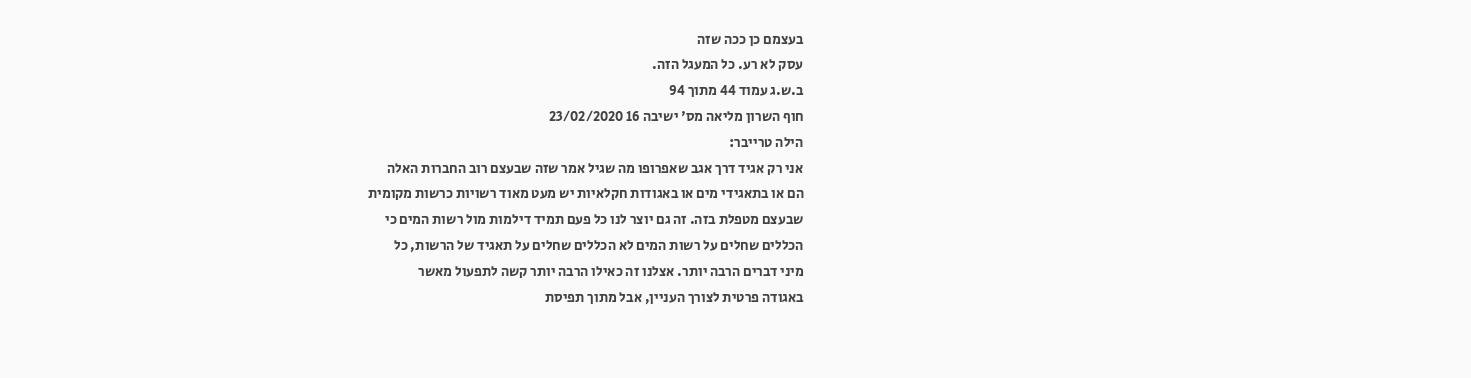בעצמם כן ככה שזה
עסק לא רע. כל המעגל הזה.
ב.ש.ג עמוד 44 מתוך 94
חוף השרון מליאה מס' ישיבה 16 23/02/2020
הילה טרייבר:
אני רק אגיד דרך אגב שאפרופו מה שגיל אמר שזה שבעצם רוב החברות האלה
הם או בתאגידי מים או באגודות חקלאיות יש מעט מאוד רשויות כרשות מקומית
שבעצם מטפלת בזה. זה גם יוצר לנו כל פעם תמיד דילמות מול רשות המים כי
הכללים שחלים על רשות המים לא הכללים שחלים על תאגיד של הרשות, כל
מיני דברים הרבה יותר. אצלנו זה כאילו הרבה יותר קשה לתפעול מאשר
באגודה פרטית לצורך העניין, אבל מתוך תפיסת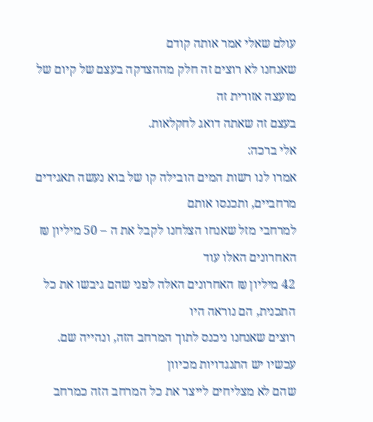עולם שאלי אמר אותה קודם
שאנחנו לא רוצים זה חלק מההצדקה בעצם של קיום של מועצה אזורית זה
בעצם זה שאתה דואג לחקלאות.
אלי ברכה:
אמרו לנו רשות המים הובילה קו של בוא נעשה תאגידים מרחביים, ותכנסו אותם
למרחבי מזל שאנחו הצלחנו לקבל את ה – 50 מיליון ₪ האחרונים האלו עוד
42 מיליון ₪ האחרונים האלה לפני שהם גיבשו את כל התכנית, הם נוראה היו
רוצים שאנחנו ניכנס לתוך המרחב הזה, ונהייה שם. עכשיו יש התנגדויות מכיוון
שהם לא מצליחים לייצר את כל המרחב הזה כמרחב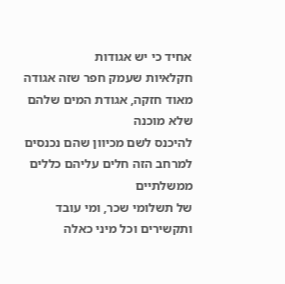אחיד כי יש אגודות
חקלאיות שעמק חפר שזה אגודה מאוד חזקה, אגודת המים שלהם שלא מוכנה
להיכנס לשם מכיוון שהם נכנסים למרחב הזה חלים עליהם כללים ממשלתיים
של תשלומי שכר, ומי עובד ותקשירים וכל מיני כאלה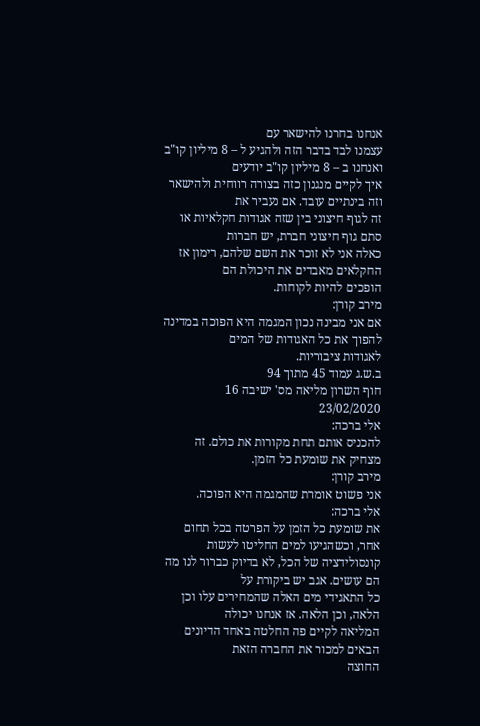אנחנו בחרנו להישאר עם
עצמנו לבד בדבר הזה ולהגיע ל – 8 מיליון קו"ב ואנחנו ב – 8 מיליון קו"ב יודעים
איך לקיים מנגנון כזה בצורה רווחית ולהישאר וזה בינתיים עובד. אם נעביר את
זה לגוף חיצוני בין שזה אגודות חקלאיות או סתם גוף חיצוני חברת, יש חברות
כאלה אני לא זוכר את השם שלהם, רימון אז החקלאים מאבדים את היכולת הם
הופכים להיות לקוחות.
מירב קורן:
אם אני מבינה נכון המגמה היא הפוכה במדינה להפוך את כל האגודות של המים
לאגודות ציבוריות.
ב.ש.ג עמוד 45 מתוך 94
חוף השרון מליאה מס' ישיבה 16 23/02/2020
אלי ברכה:
להכניס אותם תחת מקורות את כולם. זה מצחיק את שומעת כל הזמן.
מירב קורן:
אני פשוט אומרת שהמגמה היא הפוכה.
אלי ברכה:
את שומעת כל הזמן על הפרטה בכל תחום אחר, וכשהגיעו למים החליטו לעשות
קונסולידציה של הכל, לא בדיוק כברור לנו מה הם עושים. אגב יש ביקורת על
כל התאגידי מים האלה שהמחירים עלו וכן הלאה, וכן הלאה. אז אנחנו יכולה
המליאה לקיים פה החלטה באחד הדיונים הבאים למכור את החברה הזאת
החוצה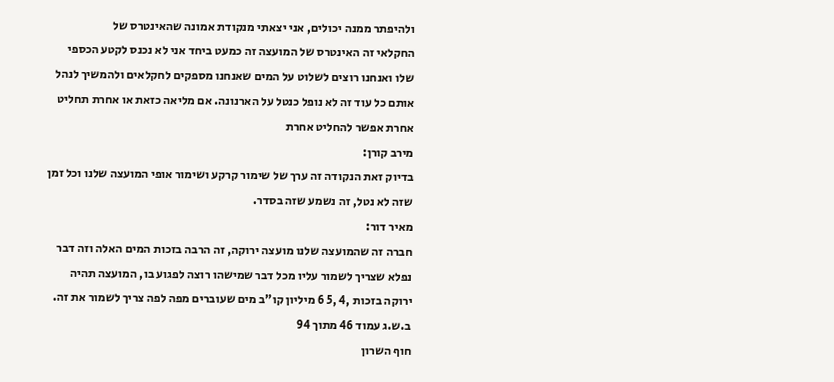ולהיפתר ממנה יכולים, אני יצאתי מנקודת אמונה שהאינטרס של
החקלאי זה האינטרס של המועצה זה כמעט ביחד אני לא נכנס לקטע הכספי
שלו ואנחנו רוצים לשלוט על המים שאנחנו מספקים לחקלאים ולהמשיך לנהל
אותם כל עוד זה לא נופל כנטל על הארנונה. אם מליאה כזאת או אחרת תחליט
אחרת אפשר להחליט אחרת
מירב קורן:
בדיוק זאת הנקודה זה ערך של שימור קרקע ושימור אופי המועצה שלנו וכל זמן
שזה לא נטל, זה נשמע שזה בסדר.
מאיר דור:
חברה זה שהמועצה שלנו מועצה ירוקה, זה הרבה בזכות המים האלה וזה דבר
נפלא שצריך לשמור עליו מכל דבר שמישהו רוצה לפגוע בו, המועצה תהיה
ירוקה בזכות ,4 ,5 6 מיליון קו"ב מים שעוברים מפה לפה צריך לשמור את זה.
ב.ש.ג עמוד 46 מתוך 94
חוף השרון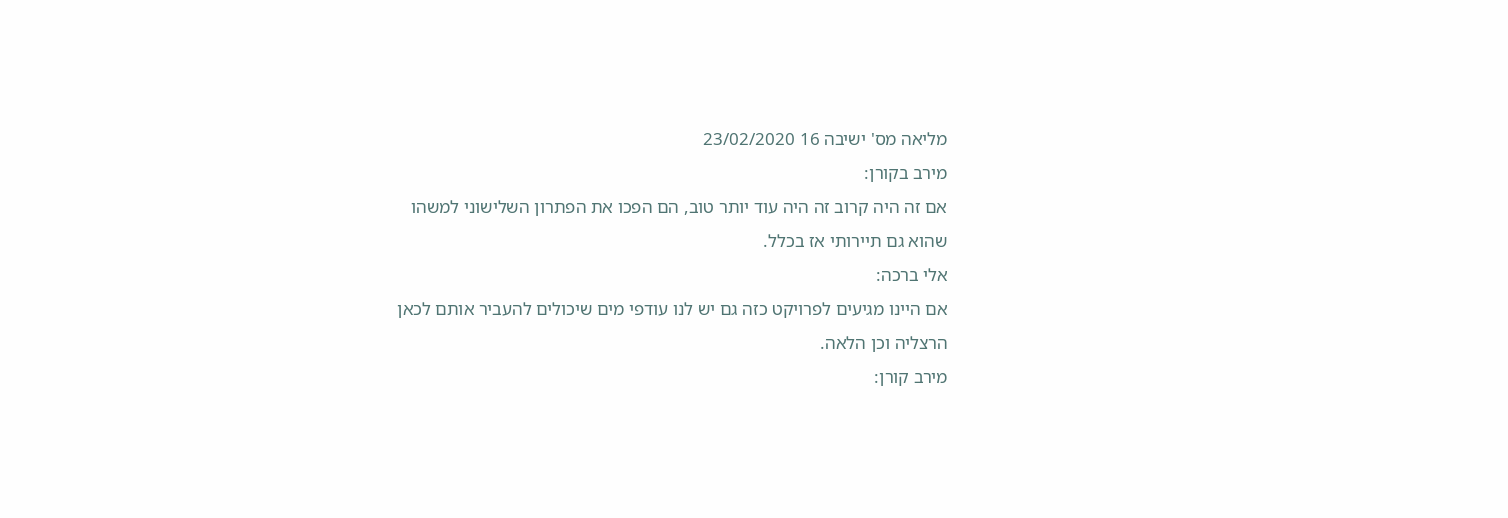מליאה מס' ישיבה 16 23/02/2020
מירב בקורן:
אם זה היה קרוב זה היה עוד יותר טוב, הם הפכו את הפתרון השלישוני למשהו
שהוא גם תיירותי אז בכלל.
אלי ברכה:
אם היינו מגיעים לפרויקט כזה גם יש לנו עודפי מים שיכולים להעביר אותם לכאן
הרצליה וכן הלאה.
מירב קורן: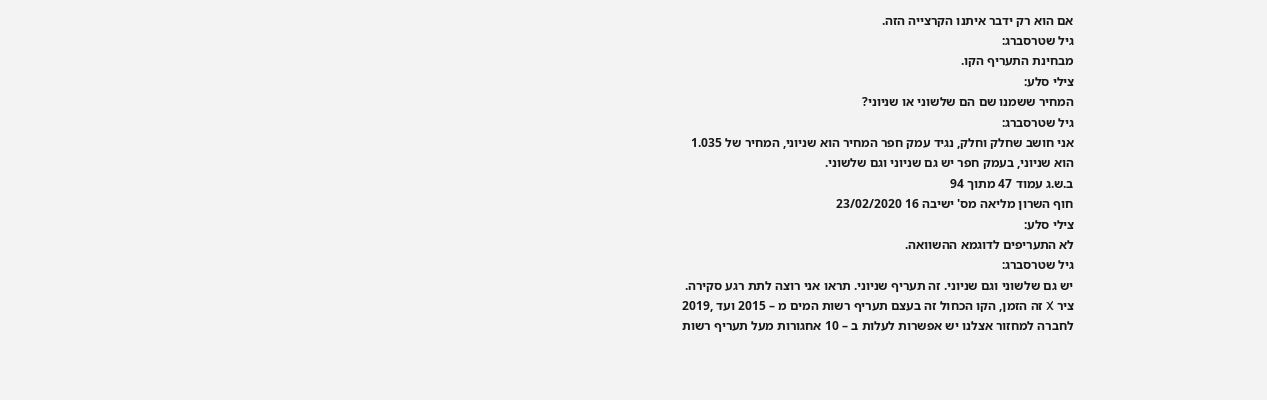אם הוא רק ידבר איתנו הקרצייה הזה.
גיל שטרסברג:
מבחינת התעריף הקו.
צילי סלע:
המחיר ששמנו שם הם שלשוני או שניוני?
גיל שטרסברג:
אני חושב שחלק וחלק, נגיד עמק חפר המחיר הוא שניוני, המחיר של 1.035
הוא שניוני, בעמק חפר יש גם שניוני וגם שלשוני.
ב.ש.ג עמוד 47 מתוך 94
חוף השרון מליאה מס' ישיבה 16 23/02/2020
צילי סלע:
לא התעריפים לדוגמא ההשוואה.
גיל שטרסברג:
יש גם שלשוני וגם שניוני. זה תעריף שניוני. תראו אני רוצה לתת רגע סקירה.
ציר X זה הזמן, הקו הכחול זה בעצם תעריף רשות המים מ – 2015 ועד ,2019
לחברה למחזור אצלנו יש אפשרות לעלות ב – 10 אחגורות מעל תעריף רשות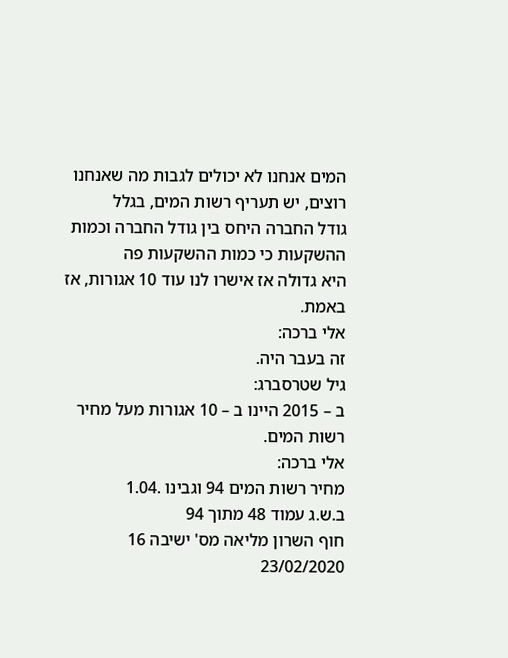המים אנחנו לא יכולים לגבות מה שאנחנו רוצים, יש תעריף רשות המים, בגלל
גודל החברה היחס בין גודל החברה וכמות ההשקעות כי כמות ההשקעות פה
היא גדולה אז אישרו לנו עוד 10 אגורות, אז באמת.
אלי ברכה:
זה בעבר היה.
גיל שטרסברג:
ב – 2015 היינו ב – 10 אגורות מעל מחיר רשות המים.
אלי ברכה:
מחיר רשות המים 94 וגבינו .1.04
ב.ש.ג עמוד 48 מתוך 94
חוף השרון מליאה מס' ישיבה 16 23/02/2020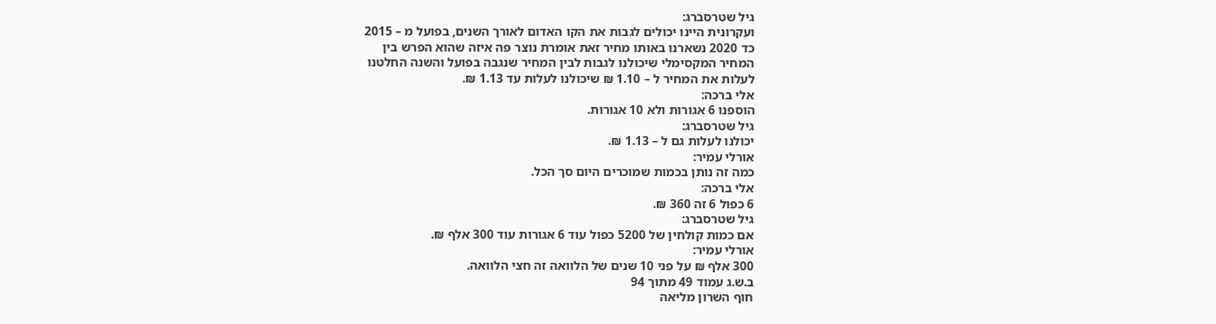גיל שטרסברג:
ועקרונית היינו יכולים לגבות את הקו האדום לאורך השנים, בפועל מ – 2015
כד 2020 נשארנו באותו מחיר זאת אומרת נוצר פה איזה שהוא הפרש בין
המחיר המקסימלי שיכולנו לגבות לבין המחיר שנגבה בפועל והשנה החלטנו
לעלות את המחיר ל – 1.10 ₪ שיכולנו לעלות עד 1.13 ₪.
אלי ברכה:
הוספנו 6 אגורות ולא 10 אגורות.
גיל שטרסברג:
יכולנו לעלות גם ל – 1.13 ₪.
אורלי עמיר:
כמה זה נותן בכמות שמוכרים היום סך הכל.
אלי ברכה:
6 כפול 6 זה 360 ₪.
גיל שטרסברג:
אם כמות קולחין של 5200 כפול עוד 6 אגורות עוד 300 אלף ₪.
אורלי עמיר:
300 אלף ₪ על פני 10 שנים של הלוואה זה חצי הלוואה.
ב.ש.ג עמוד 49 מתוך 94
חוף השרון מליאה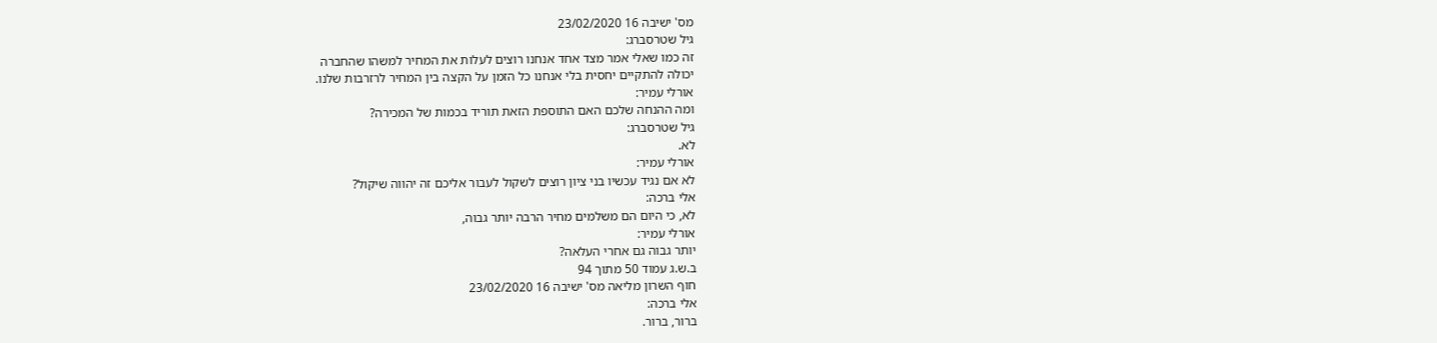מס' ישיבה 16 23/02/2020
גיל שטרסברג:
זה כמו שאלי אמר מצד אחד אנחנו רוצים לעלות את המחיר למשהו שהחברה
יכולה להתקיים יחסית בלי אנחנו כל הזמן על הקצה בין המחיר לרזרבות שלנו.
אורלי עמיר:
ומה ההנחה שלכם האם התוספת הזאת תוריד בכמות של המכירה?
גיל שטרסברג:
לא.
אורלי עמיר:
לא אם נגיד עכשיו בני ציון רוצים לשקול לעבור אליכם זה יהווה שיקול?
אלי ברכה:
לא, כי היום הם משלמים מחיר הרבה יותר גבוה,
אורלי עמיר:
יותר גבוה גם אחרי העלאה?
ב.ש.ג עמוד 50 מתוך 94
חוף השרון מליאה מס' ישיבה 16 23/02/2020
אלי ברכה:
ברור, ברור.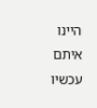היינו איתם עכשיו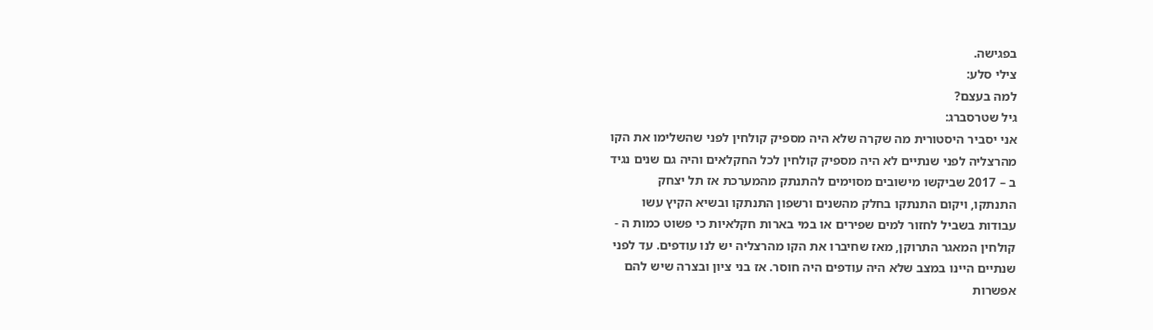בפגישה.
צילי סלע:
למה בעצם?
גיל שטרסברג:
אני יסביר היסטורית מה שקרה שלא היה מספיק קולחין לפני שהשלימו את הקו
מהרצליה לפני שנתיים לא היה מספיק קולחין לכל החקלאים והיה גם שנים נגיד
ב – 2017 שביקשו מישובים מסוימים להתנתק מהמערכת אז תל יצחק
התנתקו, ויקום התנתקו בחלק מהשנים ורשפון התנתקו ובשיא הקיץ עשו
עבודות בשביל לחזור למים שפירים או במי בארות חקלאיות כי פשוט כמות ה -
קולחין המאגר התרוקן, מאז שחיברו את הקו מהרצליה יש לנו עודפים. עד לפני
שנתיים היינו במצב שלא היה עודפים היה חוסר. אז בני ציון ובצרה שיש להם
אפשרות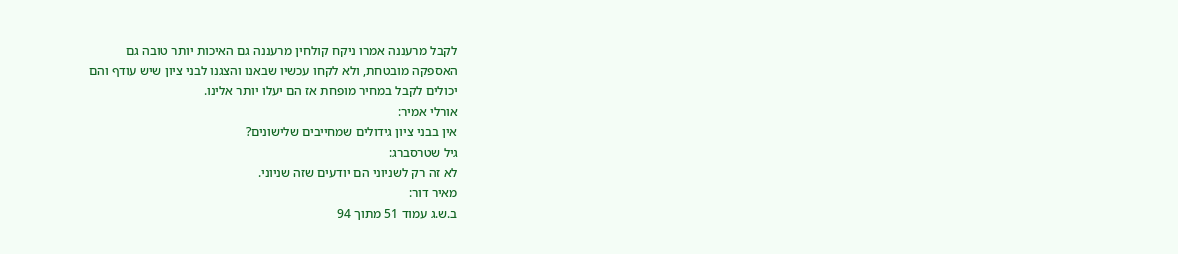לקבל מרעננה אמרו ניקח קולחין מרעננה גם האיכות יותר טובה גם
האספקה מובטחת, ולא לקחו עכשיו שבאנו והצגנו לבני ציון שיש עודף והם
יכולים לקבל במחיר מופחת אז הם יעלו יותר אלינו.
אורלי אמיר:
אין בבני ציון גידולים שמחייבים שלישונים?
גיל שטרסברג:
לא זה רק לשניוני הם יודעים שזה שניוני.
מאיר דור:
ב.ש.ג עמוד 51 מתוך 94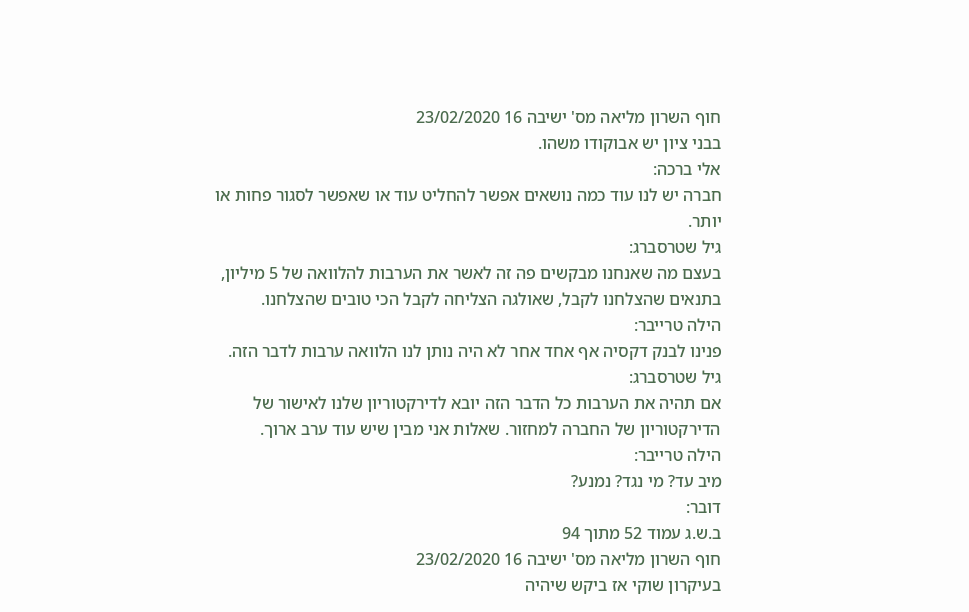חוף השרון מליאה מס' ישיבה 16 23/02/2020
בבני ציון יש אבוקודו משהו.
אלי ברכה:
חברה יש לנו עוד כמה נושאים אפשר להחליט עוד או שאפשר לסגור פחות או
יותר.
גיל שטרסברג:
בעצם מה שאנחנו מבקשים פה זה לאשר את הערבות להלוואה של 5 מיליון,
בתנאים שהצלחנו לקבל, שאולגה הצליחה לקבל הכי טובים שהצלחנו.
הילה טרייבר:
פנינו לבנק דקסיה אף אחד אחר לא היה נותן לנו הלוואה ערבות לדבר הזה.
גיל שטרסברג:
אם תהיה את הערבות כל הדבר הזה יובא לדירקטוריון שלנו לאישור של
הדירקטוריון של החברה למחזור. שאלות אני מבין שיש עוד ערב ארוך.
הילה טרייבר:
מיב עד? מי נגד? נמנע?
דובר:
ב.ש.ג עמוד 52 מתוך 94
חוף השרון מליאה מס' ישיבה 16 23/02/2020
בעיקרון שוקי אז ביקש שיהיה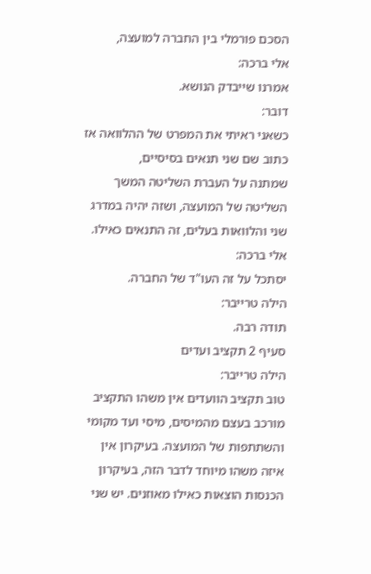הסכם פורמלי בין החברה למועצה,
אלי ברכה:
אמרנו שייבדק הנושא.
דובר:
כשאני ראיתי את המפרט של ההלוואה אז כתוב שם שני תנאים בסיסיים,
שמתנה על העברת השליטה המשך השליטה של המועצה, ושזה יהיה במדרג
שני והלוואות בעלים, זה התנאים כאילו.
אלי ברכה:
יסתכל על זה העו"ד של החברה.
הילה טרייבר:
תודה רבה.
סעיף 2 תקציב ועדים
הילה טרייבר:
טוב תקציב הוועדים אין משהו התקציב מורכב בעצם מהמיסים, מיסי ועד מקומי
והשתתפות של המועצה. בעיקרון אין איזה משהו מיוחד לדבר הזה, בעיקרון
הכנסות הוצאות כאילו מאוזנים. יש שני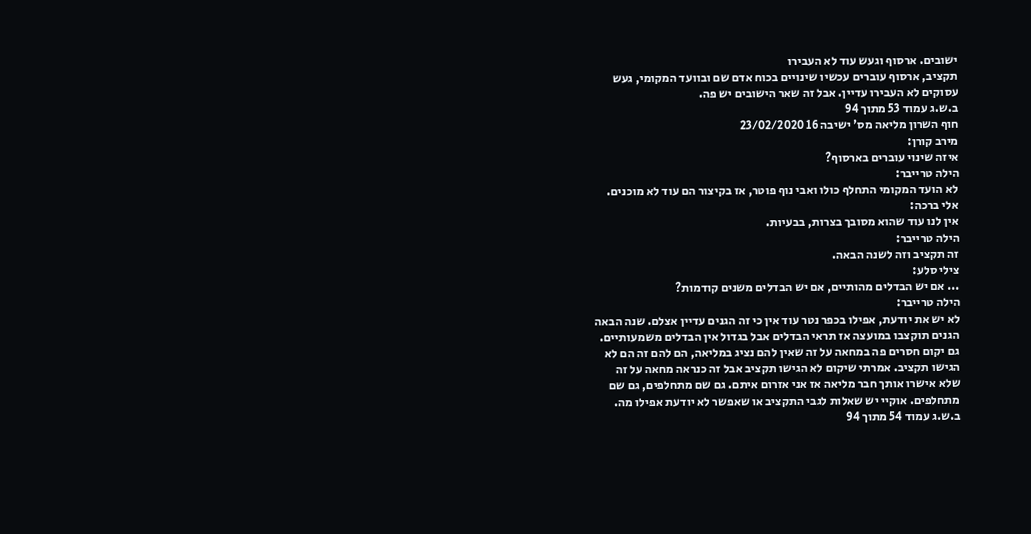ישובים. ארסוף וגעש עוד לא העבירו
תקציב, ארסוף עוברים עכשיו שינויים בכוח אדם שם ובוועד המקומי, געש
עסוקים לא העבירו עדיין. אבל זה שאר הישובים יש פה.
ב.ש.ג עמוד 53 מתוך 94
חוף השרון מליאה מס' ישיבה 16 23/02/2020
מירב קורן:
איזה שינוי עוברים בארסוף?
הילה טרייבר:
לא הועד המקומי התחלף כולו ואבי נוף פוטר, אז בקיצור הם עוד לא מוכנים.
אלי ברכה:
אין לנו עוד שהוא מסובך בצרות, בבעיות.
הילה טרייבר:
זה תקציב וזה לשנה הבאה.
צילי סלע:
... אם יש הבדלים מהותיים, אם יש הבדלים משנים קודמות?
הילה טרייבר:
לא יש את יודעת, אפילו בכפר נטר עוד אין כי זה הגנים עדיין אצלם. שנה הבאה
הגנים תוקצבו במועצה אז תראי הבדלים אבל בגדול אין הבדלים משמעותיים.
גם יקום חסרים פה במחאה על זה שאין להם נציג במליאה, הם להם זה הם לא
הגישו תקציב. אמרתי שיקום לא הגישו תקציב אבל זה כנראה מחאה על זה
שלא אישרו אותך חבר מליאה אז אני אזרום איתם. גם שם מתחלפים, גם שם
מתחלפים. אוקיי יש שאלות לגבי התקציב או שאפשר לא יודעת אפילו מה.
ב.ש.ג עמוד 54 מתוך 94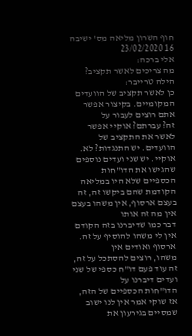חוף השרון מליאה מס' ישיבה 16 23/02/2020
אלי ברכה:
מה צריכים לאשר תקציב?
הילה טרייבר:
כן לאשר תקציב של הוועדים המקומיים. בקיצור אפשר אתם רוצים לעבור על
זה? עברתם? אוקיי אפשר לאשר את התקציב של הוועדים. יש התנגדות? לא.
אוקיי. יש שני ועדים נוספים שהגישו את הדו"חות הכספיים שלא היו במליאה
הקודמת שהם ביקשו זה, זה בעצם ארסוף, אין משהו בעצם אין מה זה אותו
דבר כמו שדיברנו בזה הקודם אין לי משהו להוסיף על זה. ארסוף ואודים אין
משהו, רוצים להסתכל על זה, זה עוד פעם דו"ח כספי של שני ועדים דיברנו על
הדו"חות הכספיים של הזה, אז שוקי אמר אין לנו ישוב שמסיים בגירעון את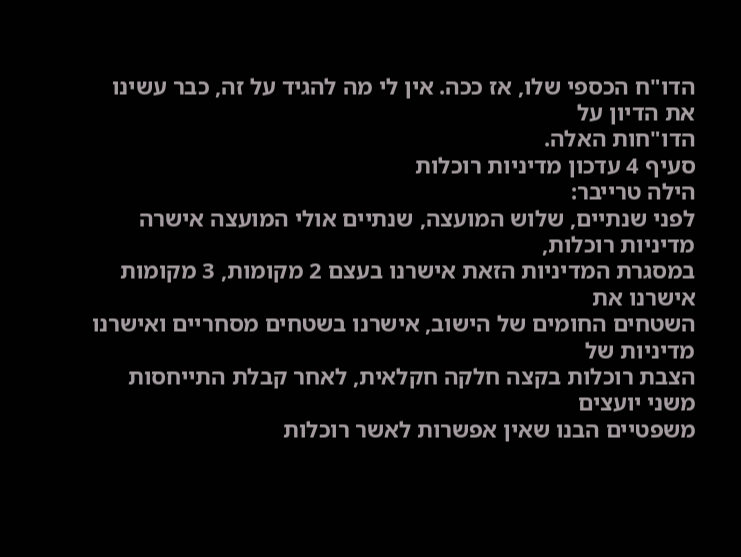הדו"ח הכספי שלו, אז ככה. אין לי מה להגיד על זה, כבר עשינו את הדיון על
הדו"חות האלה.
סעיף 4 עדכון מדיניות רוכלות
הילה טרייבר:
לפני שנתיים, שלוש המועצה, שנתיים אולי המועצה אישרה מדיניות רוכלות,
במסגרת המדיניות הזאת אישרנו בעצם 2 מקומות, 3 מקומות אישרנו את
השטחים החומים של הישוב, אישרנו בשטחים מסחריים ואישרנו מדיניות של
הצבת רוכלות בקצה חלקה חקלאית, לאחר קבלת התייחסות משני יועצים
משפטיים הבנו שאין אפשרות לאשר רוכלות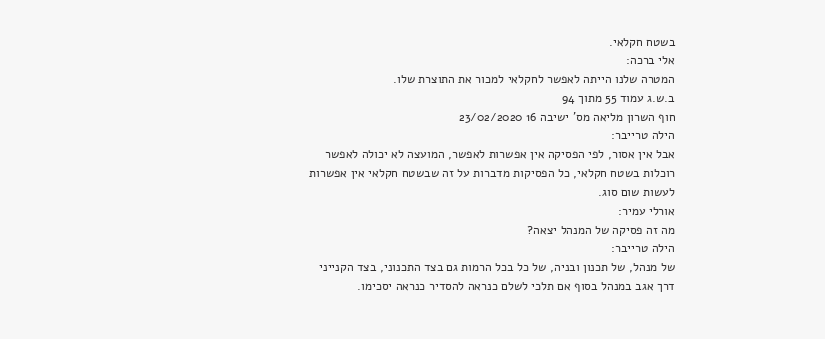בשטח חקלאי.
אלי ברכה:
המטרה שלנו הייתה לאפשר לחקלאי למכור את התוצרת שלו.
ב.ש.ג עמוד 55 מתוך 94
חוף השרון מליאה מס' ישיבה 16 23/02/2020
הילה טרייבר:
אבל אין אסור, לפי הפסיקה אין אפשרות לאפשר, המועצה לא יכולה לאפשר
רוכלות בשטח חקלאי, כל הפסיקות מדברות על זה שבשטח חקלאי אין אפשרות
לעשות שום סוג.
אורלי עמיר:
מה זה פסיקה של המנהל יצאה?
הילה טרייבר:
של מנהל, של תכנון ובניה, של כל בכל הרמות גם בצד התכנוני, בצד הקנייני
דרך אגב במנהל בסוף אם תלכי לשלם כנראה להסדיר כנראה יסכימו.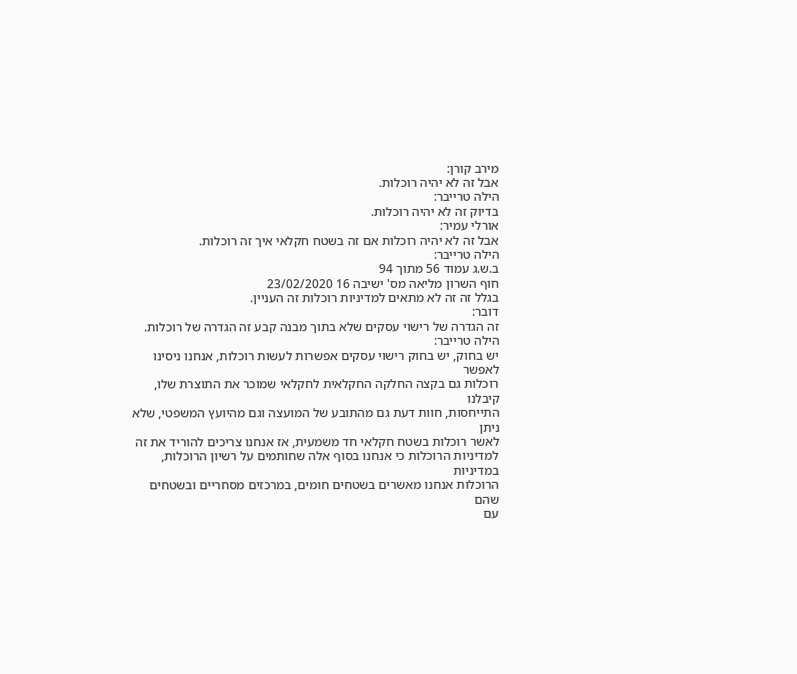מירב קורן:
אבל זה לא יהיה רוכלות.
הילה טרייבר:
בדיוק זה לא יהיה רוכלות.
אורלי עמיר:
אבל זה לא יהיה רוכלות אם זה בשטח חקלאי איך זה רוכלות.
הילה טרייבר:
ב.ש.ג עמוד 56 מתוך 94
חוף השרון מליאה מס' ישיבה 16 23/02/2020
בגלל זה זה לא מתאים למדיניות רוכלות זה העניין.
דובר:
זה הגדרה של רישוי עסקים שלא בתוך מבנה קבע זה הגדרה של רוכלות.
הילה טרייבר:
יש בחוק, יש בחוק רישוי עסקים אפשרות לעשות רוכלות, אנחנו ניסינו לאפשר
רוכלות גם בקצה החלקה החקלאית לחקלאי שמוכר את התוצרת שלו, קיבלנו
התייחסות, חוות דעת גם מהתובע של המועצה וגם מהיועץ המשפטי, שלא ניתן
לאשר רוכלות בשטח חקלאי חד משמעית, אז אנחנו צריכים להוריד את זה
למדיניות הרוכלות כי אנחנו בסוף אלה שחותמים על רשיון הרוכלות, במדיניות
הרוכלות אנחנו מאשרים בשטחים חומים, במרכזים מסחריים ובשטחים שהם
עם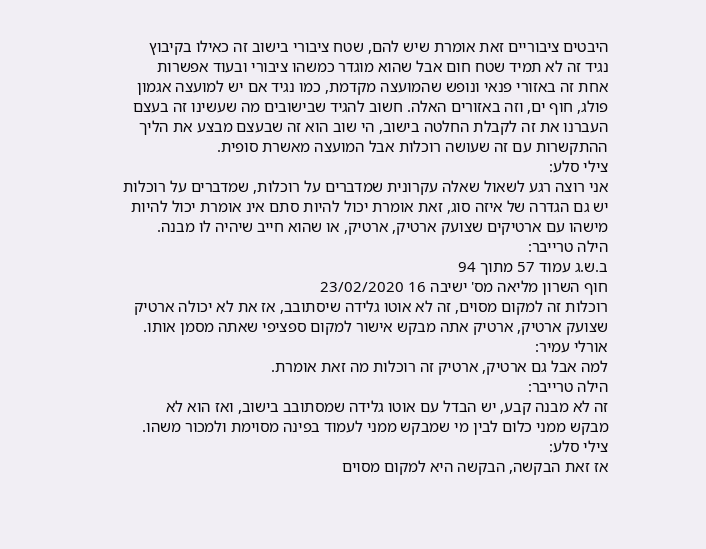היבטים ציבוריים זאת אומרת שיש להם, שטח ציבורי בישוב זה כאילו בקיבוץ
נגיד זה לא תמיד שטח חום אבל שהוא מוגדר כמשהו ציבורי ובעוד אפשרות
אחת זה באזורי פנאי ונופש שהמועצה מקדמת, כמו נגיד אם יש למועצה אגמון
פולג, חוף ים, וזה באזורים האלה. חשוב להגיד שבישובים מה שעשינו זה בעצם
העברנו את זה לקבלת החלטה בישוב, הי שוב הוא זה שבעצם מבצע את הליך
ההתקשרות עם זה שעושה רוכלות אבל המועצה מאשרת סופית.
צילי סלע:
אני רוצה רגע לשאול שאלה עקרונית שמדברים על רוכלות, שמדברים על רוכלות
יש גם הגדרה של איזה סוג, זאת אומרת יכול להיות סתם אינ אומרת יכול להיות
מישהו עם ארטיקים שצועק ארטיק, ארטיק, או שהוא חייב שיהיה לו מבנה.
הילה טרייבר:
ב.ש.ג עמוד 57 מתוך 94
חוף השרון מליאה מס' ישיבה 16 23/02/2020
רוכלות זה למקום מסוים, זה לא אוטו גלידה שיסתובב, אז את לא יכולה ארטיק
שצועק ארטיק, ארטיק אתה מבקש אישור למקום ספציפי שאתה מסמן אותו.
אורלי עמיר:
למה אבל גם ארטיק, ארטיק זה רוכלות מה זאת אומרת.
הילה טרייבר:
זה לא מבנה קבע, יש הבדל עם אוטו גלידה שמסתובב בישוב, ואז הוא לא
מבקש ממני כלום לבין מי שמבקש ממני לעמוד בפינה מסוימת ולמכור משהו.
צילי סלע:
אז זאת הבקשה, הבקשה היא למקום מסוים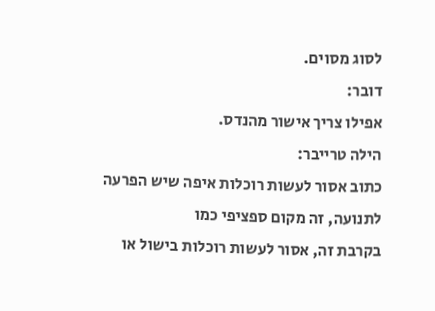לסוג מסוים.
דובר:
אפילו צריך אישור מהנדס.
הילה טרייבר:
כתוב אסור לעשות רוכלות איפה שיש הפרעה לתנועה, זה מקום ספציפי כמו
בקרבת זה, אסור לעשות רוכלות בישול או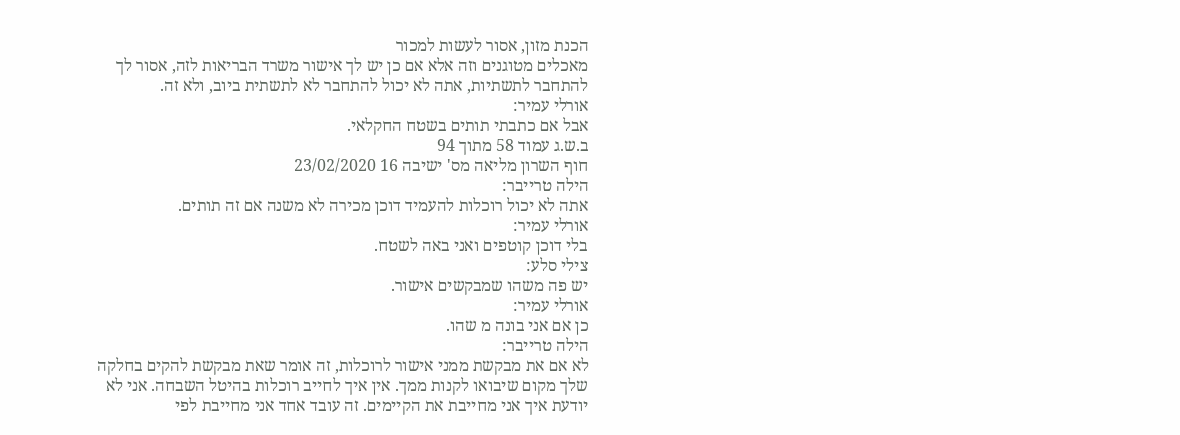הכנת מזון, אסור לעשות למכור
מאכלים מטוגנים וזה אלא אם כן יש לך אישור משרד הבריאות לזה, אסור לך
להתחבר לתשתיות, אתה לא יכול להתחבר לא לתשתית ביוב, ולא זה.
אורלי עמיר:
אבל אם כתבתי תותים בשטח החקלאי.
ב.ש.ג עמוד 58 מתוך 94
חוף השרון מליאה מס' ישיבה 16 23/02/2020
הילה טרייבר:
אתה לא יכול רוכלות להעמיד דוכן מכירה לא משנה אם זה תותים.
אורלי עמיר:
בלי דוכן קוטפים ואני באה לשטח.
צילי סלע:
יש פה משהו שמבקשים אישור.
אורלי עמיר:
כן אם אני בונה מ שהו.
הילה טרייבר:
לא אם את מבקשת ממני אישור לרוכלות, זה אומר שאת מבקשת להקים בחלקה
שלך מקום שיבואו לקנות ממך. אין איך לחייב רוכלות בהיטל השבחה. אני לא
יודעת איך אני מחייבת את הקיימים. זה עובד אחד אני מחייבת לפי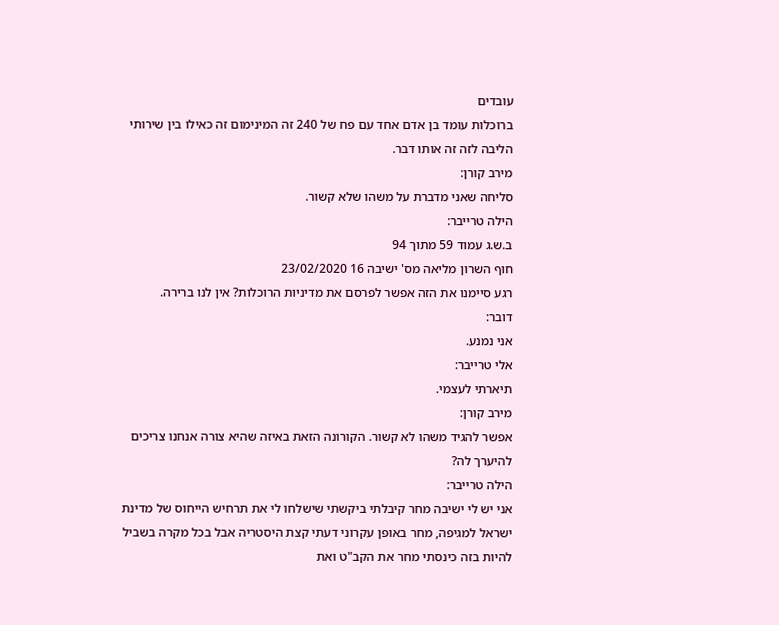עובדים
ברוכלות עומד בן אדם אחד עם פח של 240 זה המינימום זה כאילו בין שירותי
הליבה לזה זה אותו דבר.
מירב קורן:
סליחה שאני מדברת על משהו שלא קשור.
הילה טרייבר:
ב.ש.ג עמוד 59 מתוך 94
חוף השרון מליאה מס' ישיבה 16 23/02/2020
רגע סיימנו את הזה אפשר לפרסם את מדיניות הרוכלות? אין לנו ברירה.
דובר:
אני נמנע.
אלי טרייבר:
תיארתי לעצמי.
מירב קורן:
אפשר להגיד משהו לא קשור. הקורונה הזאת באיזה שהיא צורה אנחנו צריכים
להיערך לה?
הילה טרייבר:
אני יש לי ישיבה מחר קיבלתי ביקשתי שישלחו לי את תרחיש הייחוס של מדינת
ישראל למגיפה, מחר באופן עקרוני דעתי קצת היסטריה אבל בכל מקרה בשביל
להיות בזה כינסתי מחר את הקב"ט ואת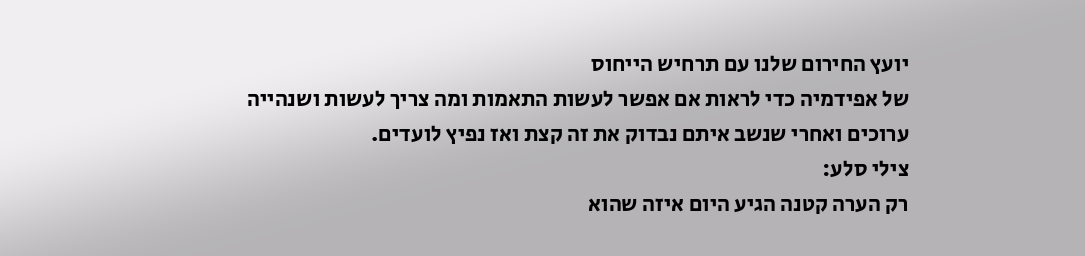יועץ החירום שלנו עם תרחיש הייחוס
של אפידמיה כדי לראות אם אפשר לעשות התאמות ומה צריך לעשות ושנהייה
ערוכים ואחרי שנשב איתם נבדוק את זה קצת ואז נפיץ לועדים.
צילי סלע:
רק הערה קטנה הגיע היום איזה שהוא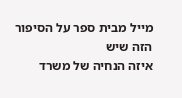מייל מבית ספר על הסיפור הזה שיש
איזה הנחיה של משרד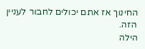החינוך אז אתם יכולים לחבור לעניין הזה.
הילה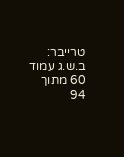טרייבר:
ב.ש.ג עמוד 60 מתוך 94